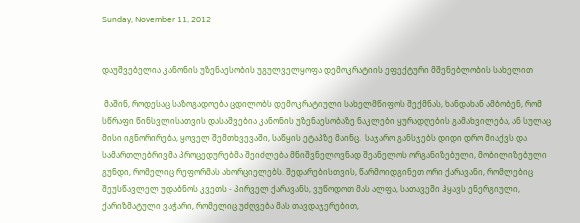Sunday, November 11, 2012


დაუშვებელია კანონის უზენაესობის უგულველყოფა დემოკრატიის ეფექტური მშენებლობის სახელით

 მაშინ, როდესაც საზოგადოება ცდილობს დემოკრატიული სახელმწიფოს შექმნას, ხანდახან ამბობენ, რომ სწრაფი წინსვლისათვის დასაშვებია კანონის უზენაესობაზე ნაკლები ყურადღების გამახვილება, ან სულაც მისი იგნორირება, ყოველ შემთხვევაში, საწყის ეტაპზე მაინც.  საჯარო განსჯებს დიდი დრო მიაქვს და სამართლებრივმა პროცედურებმა შეიძლება მნიშვნელოვნად შეანელოს ორგანიზებული, მობილიზებული გუნდი, რომელიც რეფორმას ახორციელებს. შედარებისთვის, წარმოიდგინეთ ორი ქარავანი, რომლებიც შეუსწავლელ უდაბნოს კვეთს - პირველ ქარავანს, ვუწოდოთ მას ალფა, სათავეში ჰყავს ენერგიული, ქარიზმატული ვაჭარი, რომელიც უძღვება მას თავდაჯერებით,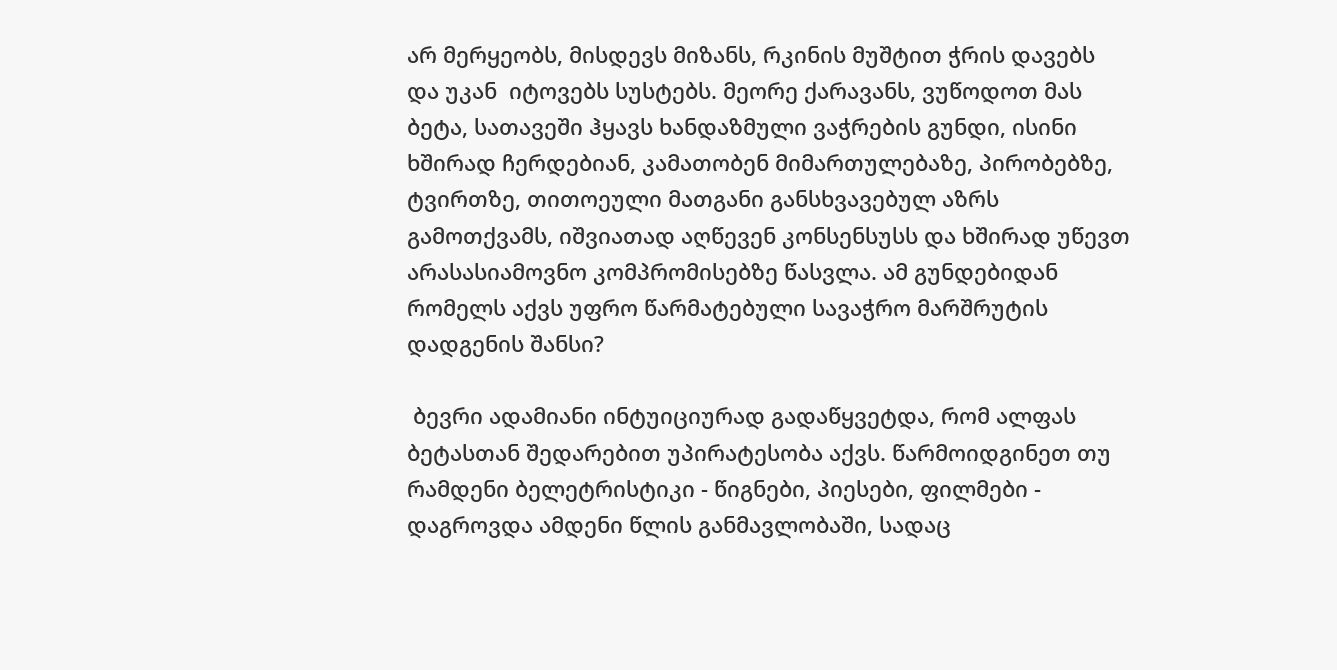არ მერყეობს, მისდევს მიზანს, რკინის მუშტით ჭრის დავებს და უკან  იტოვებს სუსტებს. მეორე ქარავანს, ვუწოდოთ მას ბეტა, სათავეში ჰყავს ხანდაზმული ვაჭრების გუნდი, ისინი ხშირად ჩერდებიან, კამათობენ მიმართულებაზე, პირობებზე, ტვირთზე, თითოეული მათგანი განსხვავებულ აზრს გამოთქვამს, იშვიათად აღწევენ კონსენსუსს და ხშირად უწევთ არასასიამოვნო კომპრომისებზე წასვლა. ამ გუნდებიდან რომელს აქვს უფრო წარმატებული სავაჭრო მარშრუტის დადგენის შანსი?

 ბევრი ადამიანი ინტუიციურად გადაწყვეტდა, რომ ალფას ბეტასთან შედარებით უპირატესობა აქვს. წარმოიდგინეთ თუ რამდენი ბელეტრისტიკი - წიგნები, პიესები, ფილმები - დაგროვდა ამდენი წლის განმავლობაში, სადაც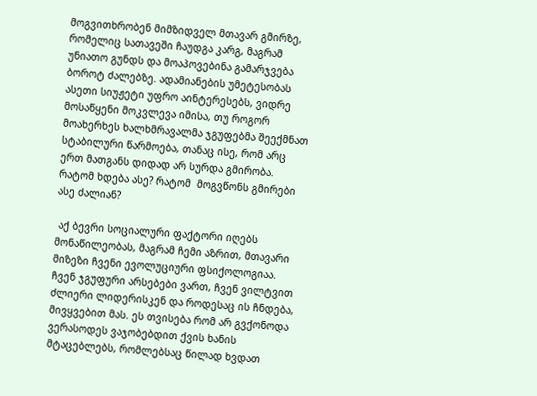მოგვითხრობენ მიმზიდველ მთავარ გმირზე, რომელიც სათავეში ჩაუდგა კარგ, მაგრამ უნიათო გუნდს და მოაპოვებინა გამარჯვება ბოროტ ძალებზე. ადამიანების უმეტესობას ასეთი სიუჟეტი უფრო აინტერესებს, ვიდრე მოსაწყენი მოკვლევა იმისა, თუ როგორ მოახერხეს ხალხმრავალმა ჯგუფებმა შეექმნათ სტაბილური წარმოება, თანაც ისე, რომ არც ერთ მათგანს დიდად არ სურდა გმირობა. რატომ ხდება ასე? რატომ  მოგვწონს გმირები ასე ძალიან?

 აქ ბევრი სოციალური ფაქტორი იღებს მონაწილეობას, მაგრამ ჩემი აზრით, მთავარი მიზეზი ჩვენი ევოლუციური ფსიქოლოგიაა. ჩვენ ჯგუფური არსებები ვართ, ჩვენ ვილტვით ძლიერი ლიდერისკენ და როდესაც ის ჩნდება, მივყვებით მას. ეს თვისება რომ არ გვქონოდა ვერასოდეს ვაჯობებდით ქვის ხანის მტაცებლებს, რომლებსაც წილად ხვდათ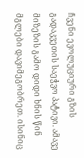ჩვენი ევოლუციური გზის გადაკვეთის საეჭვო პატივი. ამავე მიზეზის გამო დიდი ხნის წინ მგლები დავიმეგობრეთ. ისინიც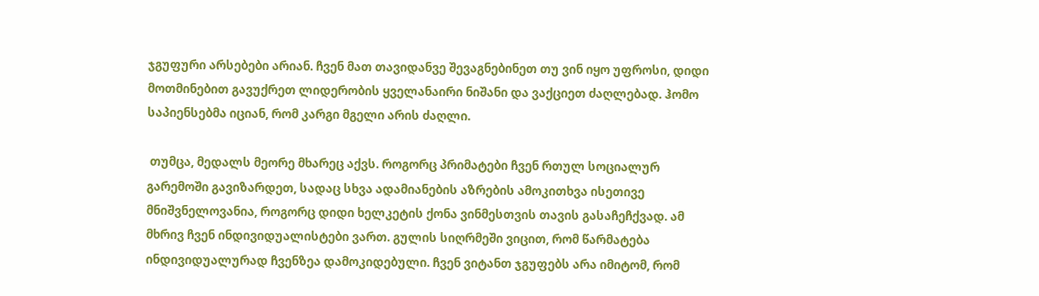ჯგუფური არსებები არიან. ჩვენ მათ თავიდანვე შევაგნებინეთ თუ ვინ იყო უფროსი, დიდი მოთმინებით გავუქრეთ ლიდერობის ყველანაირი ნიშანი და ვაქციეთ ძაღლებად. ჰომო საპიენსებმა იციან, რომ კარგი მგელი არის ძაღლი.

 თუმცა, მედალს მეორე მხარეც აქვს. როგორც პრიმატები ჩვენ რთულ სოციალურ გარემოში გავიზარდეთ, სადაც სხვა ადამიანების აზრების ამოკითხვა ისეთივე მნიშვნელოვანია, როგორც დიდი ხელკეტის ქონა ვინმესთვის თავის გასაჩეჩქვად. ამ მხრივ ჩვენ ინდივიდუალისტები ვართ. გულის სიღრმეში ვიცით, რომ წარმატება ინდივიდუალურად ჩვენზეა დამოკიდებული. ჩვენ ვიტანთ ჯგუფებს არა იმიტომ, რომ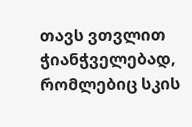თავს ვთვლით ჭიანჭველებად, რომლებიც სკის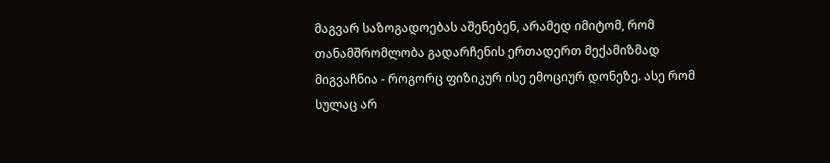მაგვარ საზოგადოებას აშენებენ, არამედ იმიტომ, რომ თანამშრომლობა გადარჩენის ერთადერთ მექამიზმად მიგვაჩნია - როგორც ფიზიკურ ისე ემოციურ დონეზე. ასე რომ სულაც არ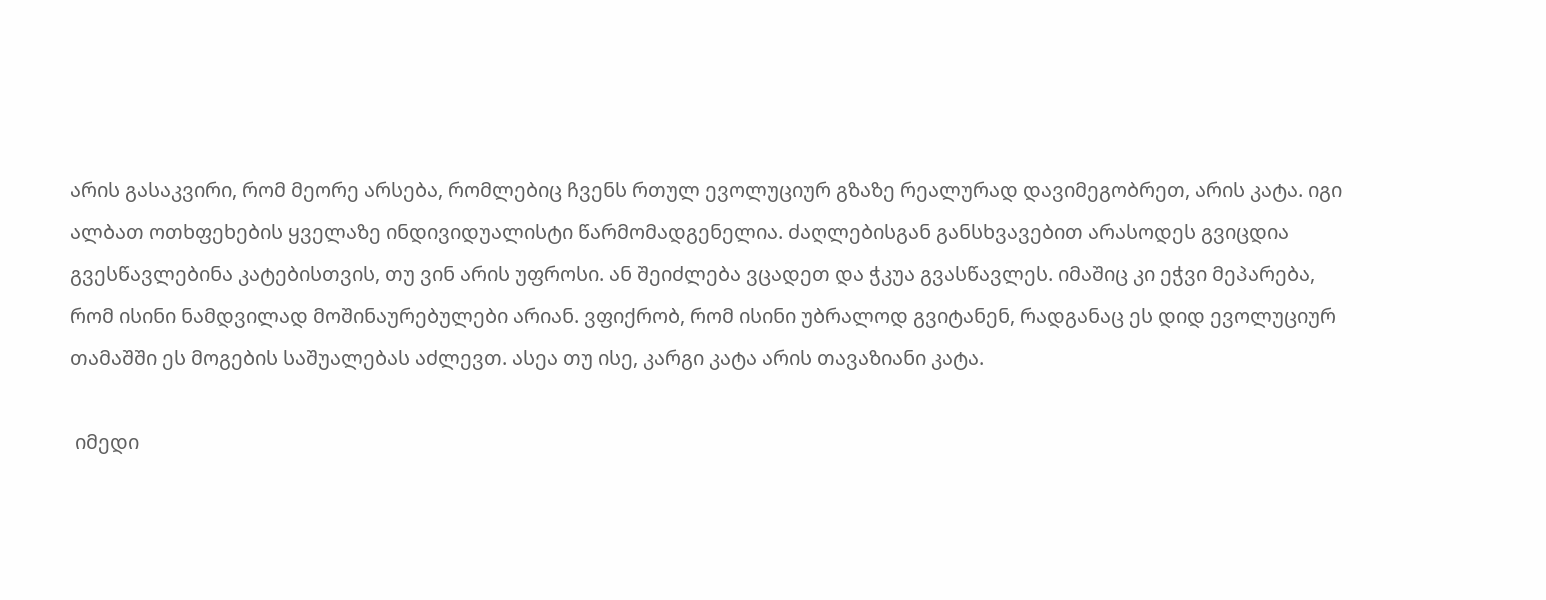არის გასაკვირი, რომ მეორე არსება, რომლებიც ჩვენს რთულ ევოლუციურ გზაზე რეალურად დავიმეგობრეთ, არის კატა. იგი ალბათ ოთხფეხების ყველაზე ინდივიდუალისტი წარმომადგენელია. ძაღლებისგან განსხვავებით არასოდეს გვიცდია გვესწავლებინა კატებისთვის, თუ ვინ არის უფროსი. ან შეიძლება ვცადეთ და ჭკუა გვასწავლეს. იმაშიც კი ეჭვი მეპარება, რომ ისინი ნამდვილად მოშინაურებულები არიან. ვფიქრობ, რომ ისინი უბრალოდ გვიტანენ, რადგანაც ეს დიდ ევოლუციურ თამაშში ეს მოგების საშუალებას აძლევთ. ასეა თუ ისე, კარგი კატა არის თავაზიანი კატა.

 იმედი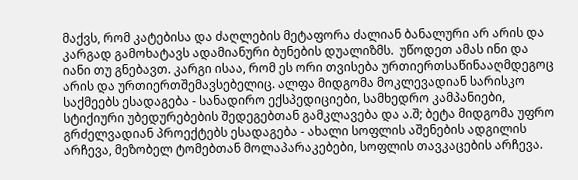მაქვს, რომ კატებისა და ძაღლების მეტაფორა ძალიან ბანალური არ არის და კარგად გამოხატავს ადამიანური ბუნების დუალიზმს.  უწოდეთ ამას ინი და იანი თუ გნებავთ. კარგი ისაა, რომ ეს ორი თვისება ურთიერთსაწინააღმდეგოც არის და ურთიერთშემავსებელიც. ალფა მიდგომა მოკლევადიან სარისკო საქმეებს ესადაგება - სანადირო ექსპედიციები, სამხედრო კამპანიები, სტიქიური უბედურებების შედეგებთან გამკლავება და ა.შ; ბეტა მიდგომა უფრო გრძელვადიან პროექტებს ესადაგება - ახალი სოფლის აშენების ადგილის არჩევა, მეზობელ ტომებთან მოლაპარაკებები, სოფლის თავკაცების არჩევა.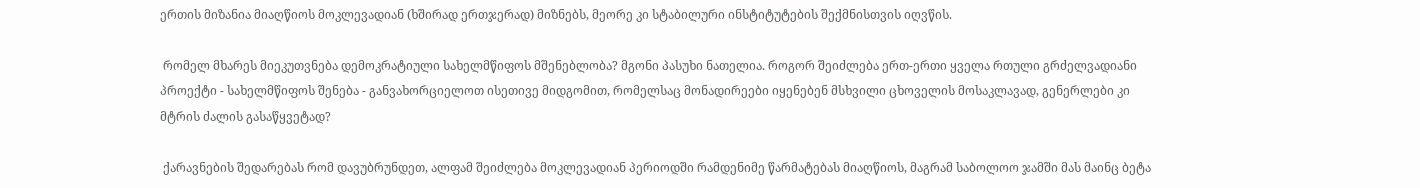ერთის მიზანია მიაღწიოს მოკლევადიან (ხშირად ერთჯერად) მიზნებს, მეორე კი სტაბილური ინსტიტუტების შექმნისთვის იღვწის.

 რომელ მხარეს მიეკუთვნება დემოკრატიული სახელმწიფოს მშენებლობა? მგონი პასუხი ნათელია. როგორ შეიძლება ერთ-ერთი ყველა რთული გრძელვადიანი პროექტი - სახელმწიფოს შენება - განვახორციელოთ ისეთივე მიდგომით, რომელსაც მონადირეები იყენებენ მსხვილი ცხოველის მოსაკლავად, გენერლები კი მტრის ძალის გასაწყვეტად?

 ქარავნების შედარებას რომ დავუბრუნდეთ, ალფამ შეიძლება მოკლევადიან პერიოდში რამდენიმე წარმატებას მიაღწიოს, მაგრამ საბოლოო ჯამში მას მაინც ბეტა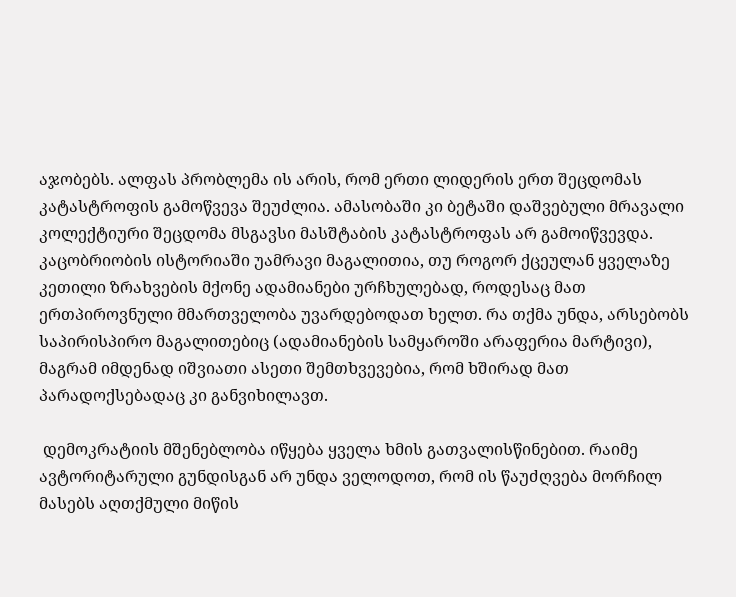აჯობებს. ალფას პრობლემა ის არის, რომ ერთი ლიდერის ერთ შეცდომას კატასტროფის გამოწვევა შეუძლია. ამასობაში კი ბეტაში დაშვებული მრავალი კოლექტიური შეცდომა მსგავსი მასშტაბის კატასტროფას არ გამოიწვევდა. კაცობრიობის ისტორიაში უამრავი მაგალითია, თუ როგორ ქცეულან ყველაზე კეთილი ზრახვების მქონე ადამიანები ურჩხულებად, როდესაც მათ ერთპიროვნული მმართველობა უვარდებოდათ ხელთ. რა თქმა უნდა, არსებობს საპირისპირო მაგალითებიც (ადამიანების სამყაროში არაფერია მარტივი), მაგრამ იმდენად იშვიათი ასეთი შემთხვევებია, რომ ხშირად მათ პარადოქსებადაც კი განვიხილავთ.

 დემოკრატიის მშენებლობა იწყება ყველა ხმის გათვალისწინებით. რაიმე ავტორიტარული გუნდისგან არ უნდა ველოდოთ, რომ ის წაუძღვება მორჩილ მასებს აღთქმული მიწის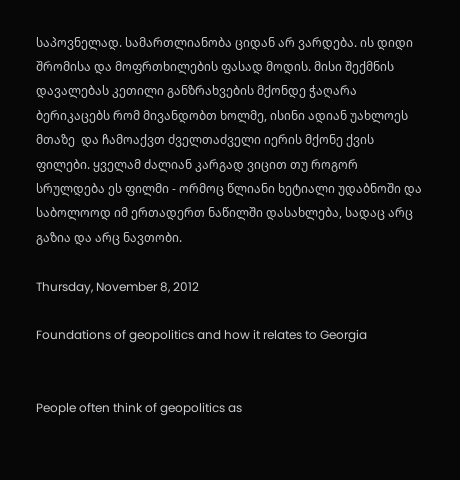საპოვნელად. სამართლიანობა ციდან არ ვარდება. ის დიდი შრომისა და მოფრთხილების ფასად მოდის. მისი შექმნის დავალებას კეთილი განზრახვების მქონდე ჭაღარა ბერიკაცებს რომ მივანდობთ ხოლმე, ისინი ადიან უახლოეს მთაზე  და ჩამოაქვთ ძველთაძველი იერის მქონე ქვის ფილები. ყველამ ძალიან კარგად ვიცით თუ როგორ სრულდება ეს ფილმი - ორმოც წლიანი ხეტიალი უდაბნოში და საბოლოოდ იმ ერთადერთ ნაწილში დასახლება, სადაც არც გაზია და არც ნავთობი.

Thursday, November 8, 2012

Foundations of geopolitics and how it relates to Georgia


People often think of geopolitics as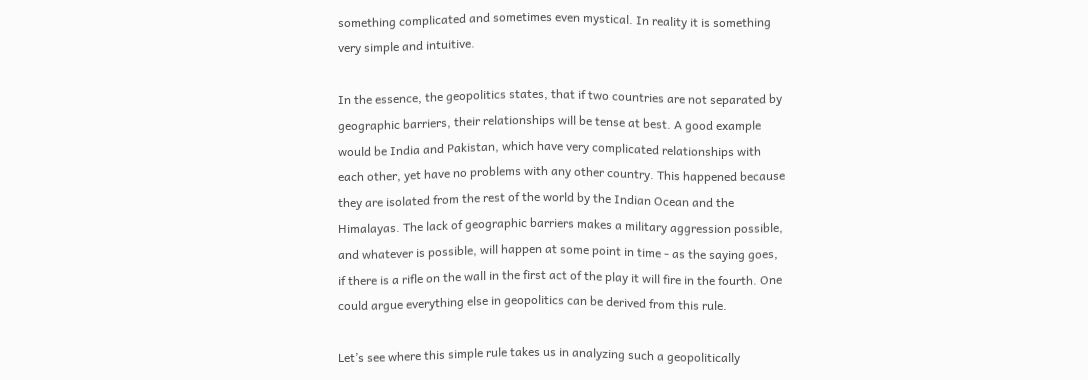something complicated and sometimes even mystical. In reality it is something very simple and intuitive.

In the essence, the geopolitics states, that if two countries are not separated by geographic barriers, their relationships will be tense at best. A good example would be India and Pakistan, which have very complicated relationships with each other, yet have no problems with any other country. This happened because they are isolated from the rest of the world by the Indian Ocean and the Himalayas. The lack of geographic barriers makes a military aggression possible, and whatever is possible, will happen at some point in time - as the saying goes, if there is a rifle on the wall in the first act of the play it will fire in the fourth. One could argue everything else in geopolitics can be derived from this rule.

Let’s see where this simple rule takes us in analyzing such a geopolitically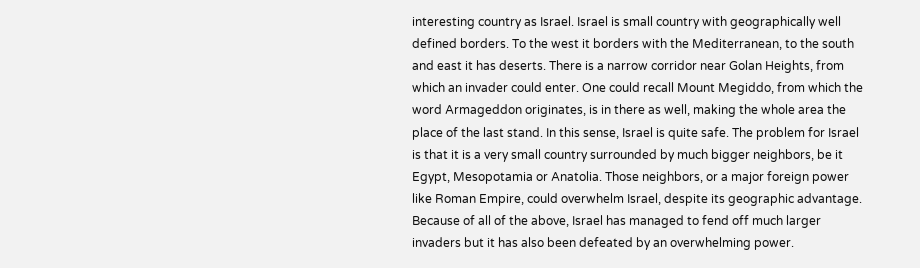interesting country as Israel. Israel is small country with geographically well defined borders. To the west it borders with the Mediterranean, to the south and east it has deserts. There is a narrow corridor near Golan Heights, from which an invader could enter. One could recall Mount Megiddo, from which the word Armageddon originates, is in there as well, making the whole area the place of the last stand. In this sense, Israel is quite safe. The problem for Israel is that it is a very small country surrounded by much bigger neighbors, be it Egypt, Mesopotamia or Anatolia. Those neighbors, or a major foreign power like Roman Empire, could overwhelm Israel, despite its geographic advantage. Because of all of the above, Israel has managed to fend off much larger invaders but it has also been defeated by an overwhelming power.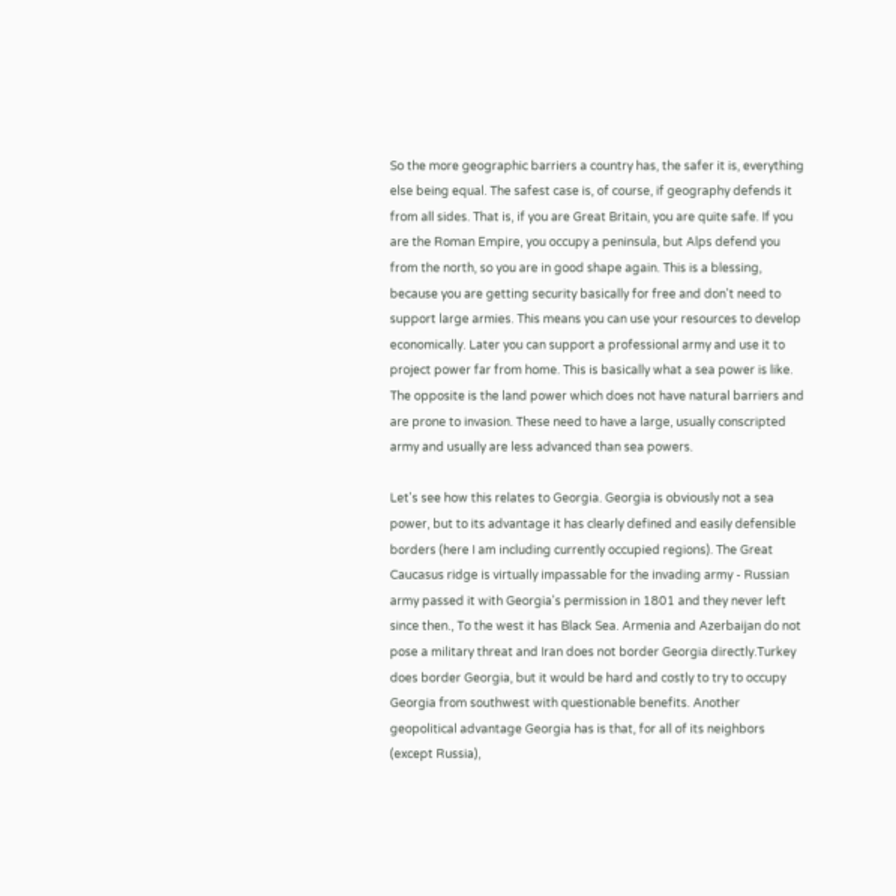So the more geographic barriers a country has, the safer it is, everything else being equal. The safest case is, of course, if geography defends it from all sides. That is, if you are Great Britain, you are quite safe. If you are the Roman Empire, you occupy a peninsula, but Alps defend you from the north, so you are in good shape again. This is a blessing, because you are getting security basically for free and don't need to support large armies. This means you can use your resources to develop economically. Later you can support a professional army and use it to project power far from home. This is basically what a sea power is like. The opposite is the land power which does not have natural barriers and are prone to invasion. These need to have a large, usually conscripted army and usually are less advanced than sea powers.

Let's see how this relates to Georgia. Georgia is obviously not a sea power, but to its advantage it has clearly defined and easily defensible borders (here I am including currently occupied regions). The Great Caucasus ridge is virtually impassable for the invading army - Russian army passed it with Georgia's permission in 1801 and they never left since then., To the west it has Black Sea. Armenia and Azerbaijan do not pose a military threat and Iran does not border Georgia directly.Turkey does border Georgia, but it would be hard and costly to try to occupy Georgia from southwest with questionable benefits. Another geopolitical advantage Georgia has is that, for all of its neighbors (except Russia),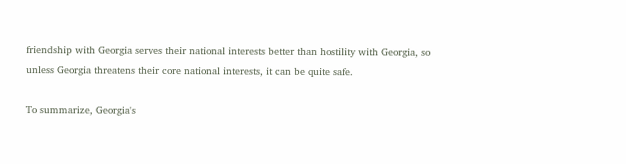friendship with Georgia serves their national interests better than hostility with Georgia, so unless Georgia threatens their core national interests, it can be quite safe.

To summarize, Georgia's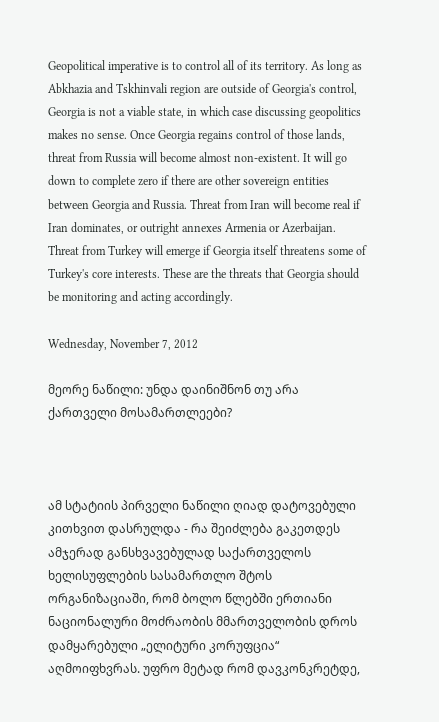Geopolitical imperative is to control all of its territory. As long as Abkhazia and Tskhinvali region are outside of Georgia's control, Georgia is not a viable state, in which case discussing geopolitics makes no sense. Once Georgia regains control of those lands, threat from Russia will become almost non-existent. It will go down to complete zero if there are other sovereign entities between Georgia and Russia. Threat from Iran will become real if Iran dominates, or outright annexes Armenia or Azerbaijan. Threat from Turkey will emerge if Georgia itself threatens some of Turkey's core interests. These are the threats that Georgia should be monitoring and acting accordingly.

Wednesday, November 7, 2012

მეორე ნაწილი: უნდა დაინიშნონ თუ არა ქართველი მოსამართლეები?



ამ სტატიის პირველი ნაწილი ღიად დატოვებული კითხვით დასრულდა - რა შეიძლება გაკეთდეს ამჯერად განსხვავებულად საქართველოს ხელისუფლების სასამართლო შტოს ორგანიზაციაში, რომ ბოლო წლებში ერთიანი ნაციონალური მოძრაობის მმართველობის დროს დამყარებული „ელიტური კორუფცია“ აღმოიფხვრას. უფრო მეტად რომ დავკონკრეტდე,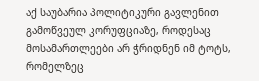აქ საუბარია პოლიტიკური გავლენით გამოწვეულ კორუფციაზე, როდესაც მოსამართლეები არ ჭრიდნენ იმ ტოტს, რომელზეც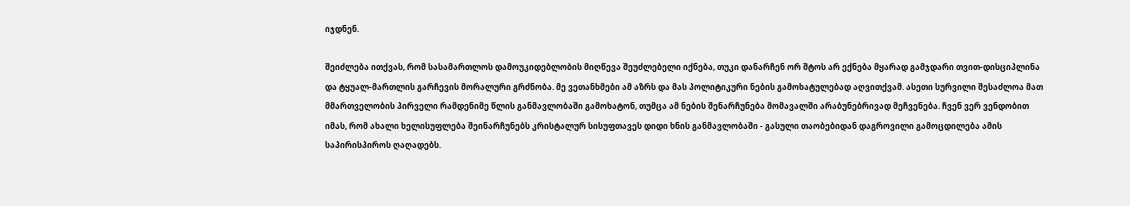იჯდნენ.

შეიძლება ითქვას, რომ სასამართლოს დამოუკიდებლობის მიღწევა შეუძლებელი იქნება, თუკი დანარჩენ ორ შტოს არ ექნება მყარად გამჯდარი თვით-დისციპლინა და ტყუალ-მართლის გარჩევის მორალური გრძნობა. მე ვეთანხმები ამ აზრს და მას პოლიტიკური ნების გამოხატულებად აღვითქვამ. ასეთი სურვილი შესაძლოა მათ მმართველობის პირველი რამდენიმე წლის განმავლობაში გამოხატონ, თუმცა ამ ნების შენარჩუნება მომავალში არაბუნებრივად მეჩვენება. ჩვენ ვერ ვენდობით იმას, რომ ახალი ხელისუფლება შეინარჩუნებს კრისტალურ სისუფთავეს დიდი ხნის განმავლობაში - გასული თაობებიდან დაგროვილი გამოცდილება ამის საპირისპიროს ღაღადებს.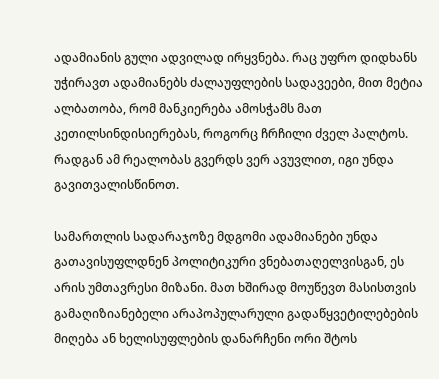ადამიანის გული ადვილად ირყვნება. რაც უფრო დიდხანს უჭირავთ ადამიანებს ძალაუფლების სადავეები, მით მეტია ალბათობა, რომ მანკიერება ამოსჭამს მათ კეთილსინდისიერებას, როგორც ჩრჩილი ძველ პალტოს. რადგან ამ რეალობას გვერდს ვერ ავუვლით, იგი უნდა გავითვალისწინოთ.

სამართლის სადარაჯოზე მდგომი ადამიანები უნდა გათავისუფლდნენ პოლიტიკური ვნებათაღელვისგან, ეს არის უმთავრესი მიზანი. მათ ხშირად მოუწევთ მასისთვის გამაღიზიანებელი არაპოპულარული გადაწყვეტილებების მიღება ან ხელისუფლების დანარჩენი ორი შტოს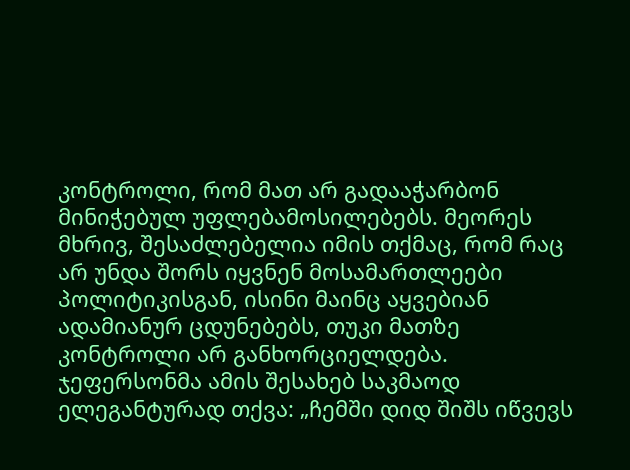კონტროლი, რომ მათ არ გადააჭარბონ მინიჭებულ უფლებამოსილებებს. მეორეს მხრივ, შესაძლებელია იმის თქმაც, რომ რაც არ უნდა შორს იყვნენ მოსამართლეები პოლიტიკისგან, ისინი მაინც აყვებიან ადამიანურ ცდუნებებს, თუკი მათზე კონტროლი არ განხორციელდება. ჯეფერსონმა ამის შესახებ საკმაოდ ელეგანტურად თქვა: „ჩემში დიდ შიშს იწვევს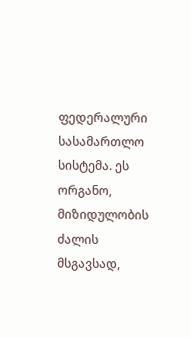ფედერალური სასამართლო სისტემა. ეს ორგანო, მიზიდულობის ძალის მსგავსად,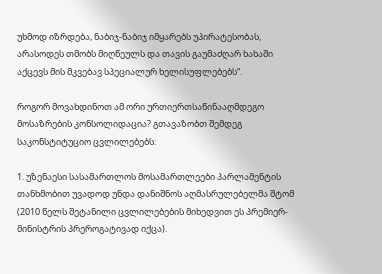უხმოდ იზრდება, ნაბიჯ-ნაბიჯ იმყარებს უპირატესობას, არასოდეს თმობს მიღწეულს და თავის გაუმაძღარ ხახაში აქცევს მის მკვებავ სპეციალურ ხელისუფლებებს“.

როგორ მოვახდინოთ ამ ორი ურთიერთსაწინააღმდეგო მოსაზრების კონსოლიდაცია? გთავაზობთ შემდეგ საკონსტიტუციო ცვლილებებს:

1. უზენაესი სასამართლოს მოსამართლეები პარლამენტის თანხმობით უვადოდ უნდა დანიშნოს აღმასრულებელმა შტომ (2010 წელს შეტანილი ცვლილებების მიხედვით ეს პრემიერ-მინისტრის პრეროგატივად იქცა).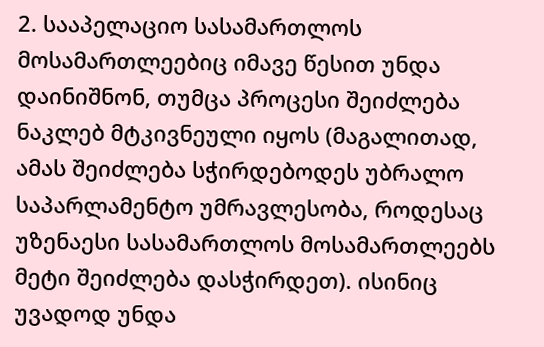2. სააპელაციო სასამართლოს მოსამართლეებიც იმავე წესით უნდა დაინიშნონ, თუმცა პროცესი შეიძლება ნაკლებ მტკივნეული იყოს (მაგალითად, ამას შეიძლება სჭირდებოდეს უბრალო საპარლამენტო უმრავლესობა, როდესაც უზენაესი სასამართლოს მოსამართლეებს მეტი შეიძლება დასჭირდეთ). ისინიც უვადოდ უნდა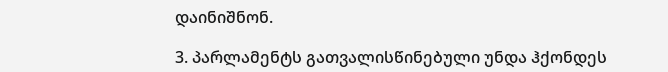დაინიშნონ.

3. პარლამენტს გათვალისწინებული უნდა ჰქონდეს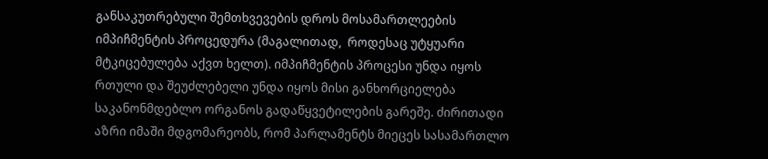განსაკუთრებული შემთხვევების დროს მოსამართლეების იმპიჩმენტის პროცედურა (მაგალითად,  როდესაც უტყუარი მტკიცებულება აქვთ ხელთ). იმპიჩმენტის პროცესი უნდა იყოს რთული და შეუძლებელი უნდა იყოს მისი განხორციელება საკანონმდებლო ორგანოს გადაწყვეტილების გარეშე. ძირითადი აზრი იმაში მდგომარეობს, რომ პარლამენტს მიეცეს სასამართლო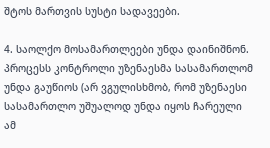შტოს მართვის სუსტი სადავეები.

4. საოლქო მოსამართლეები უნდა დაინიშნონ. პროცესს კონტროლი უზენაესმა სასამართლომ უნდა გაუწიოს (არ ვგულისხმობ, რომ უზენაესი სასამართლო უშუალოდ უნდა იყოს ჩარეული ამ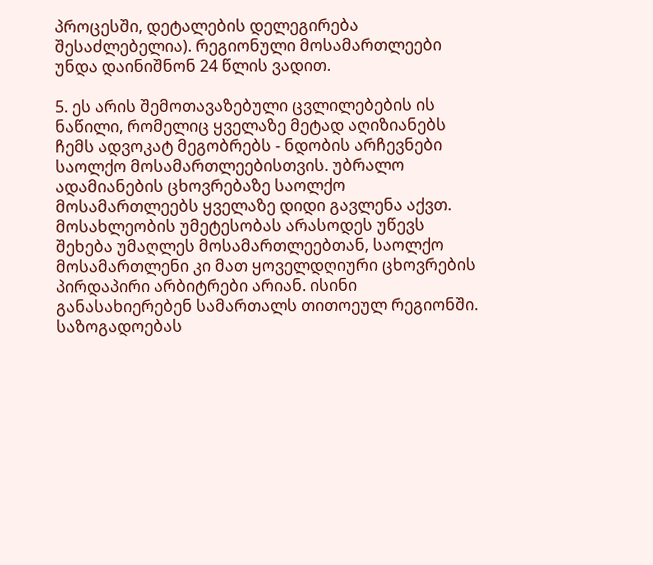პროცესში, დეტალების დელეგირება შესაძლებელია). რეგიონული მოსამართლეები უნდა დაინიშნონ 24 წლის ვადით.

5. ეს არის შემოთავაზებული ცვლილებების ის ნაწილი, რომელიც ყველაზე მეტად აღიზიანებს ჩემს ადვოკატ მეგობრებს - ნდობის არჩევნები საოლქო მოსამართლეებისთვის. უბრალო ადამიანების ცხოვრებაზე საოლქო მოსამართლეებს ყველაზე დიდი გავლენა აქვთ. მოსახლეობის უმეტესობას არასოდეს უწევს შეხება უმაღლეს მოსამართლეებთან, საოლქო  მოსამართლენი კი მათ ყოველდღიური ცხოვრების პირდაპირი არბიტრები არიან. ისინი განასახიერებენ სამართალს თითოეულ რეგიონში. საზოგადოებას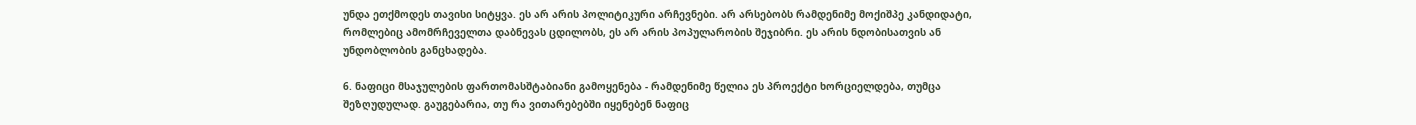უნდა ეთქმოდეს თავისი სიტყვა. ეს არ არის პოლიტიკური არჩევნები. არ არსებობს რამდენიმე მოქიშპე კანდიდატი, რომლებიც ამომრჩეველთა დაბნევას ცდილობს, ეს არ არის პოპულარობის შეჯიბრი. ეს არის ნდობისათვის ან უნდობლობის განცხადება.

6. ნაფიცი მსაჯულების ფართომასშტაბიანი გამოყენება - რამდენიმე წელია ეს პროექტი ხორციელდება, თუმცა შეზღუდულად. გაუგებარია, თუ რა ვითარებებში იყენებენ ნაფიც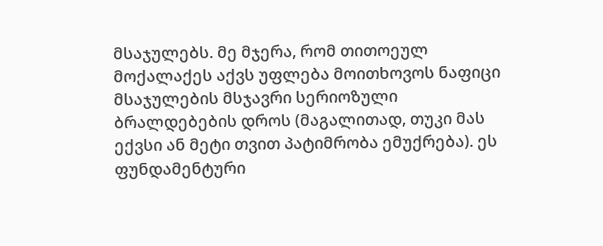მსაჯულებს. მე მჯერა, რომ თითოეულ მოქალაქეს აქვს უფლება მოითხოვოს ნაფიცი მსაჯულების მსჯავრი სერიოზული ბრალდებების დროს (მაგალითად, თუკი მას ექვსი ან მეტი თვით პატიმრობა ემუქრება). ეს ფუნდამენტური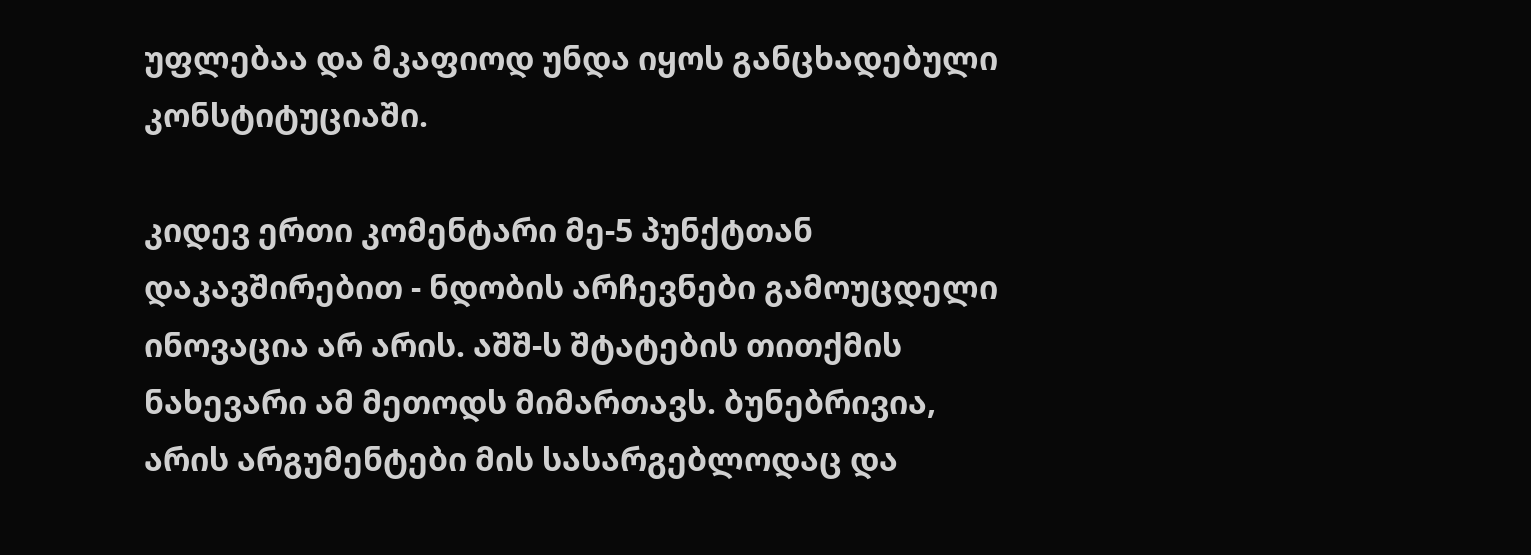უფლებაა და მკაფიოდ უნდა იყოს განცხადებული კონსტიტუციაში.

კიდევ ერთი კომენტარი მე-5 პუნქტთან დაკავშირებით - ნდობის არჩევნები გამოუცდელი ინოვაცია არ არის. აშშ-ს შტატების თითქმის ნახევარი ამ მეთოდს მიმართავს. ბუნებრივია, არის არგუმენტები მის სასარგებლოდაც და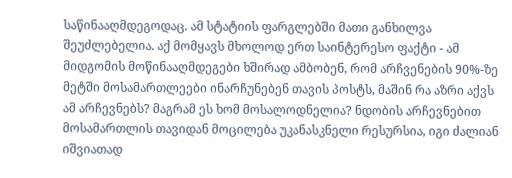საწინააღმდეგოდაც. ამ სტატიის ფარგლებში მათი განხილვა შეუძლებელია. აქ მომყავს მხოლოდ ერთ საინტერესო ფაქტი - ამ მიდგომის მოწინააღმდეგები ხშირად ამბობენ, რომ არჩვენების 90%-ზე მეტში მოსამართლეები ინარჩუნებენ თავის პოსტს, მაშინ რა აზრი აქვს ამ არჩევნებს? მაგრამ ეს ხომ მოსალოდნელია? ნდობის არჩევნებით მოსამართლის თავიდან მოცილება უკანასკნელი რესურსია, იგი ძალიან იშვიათად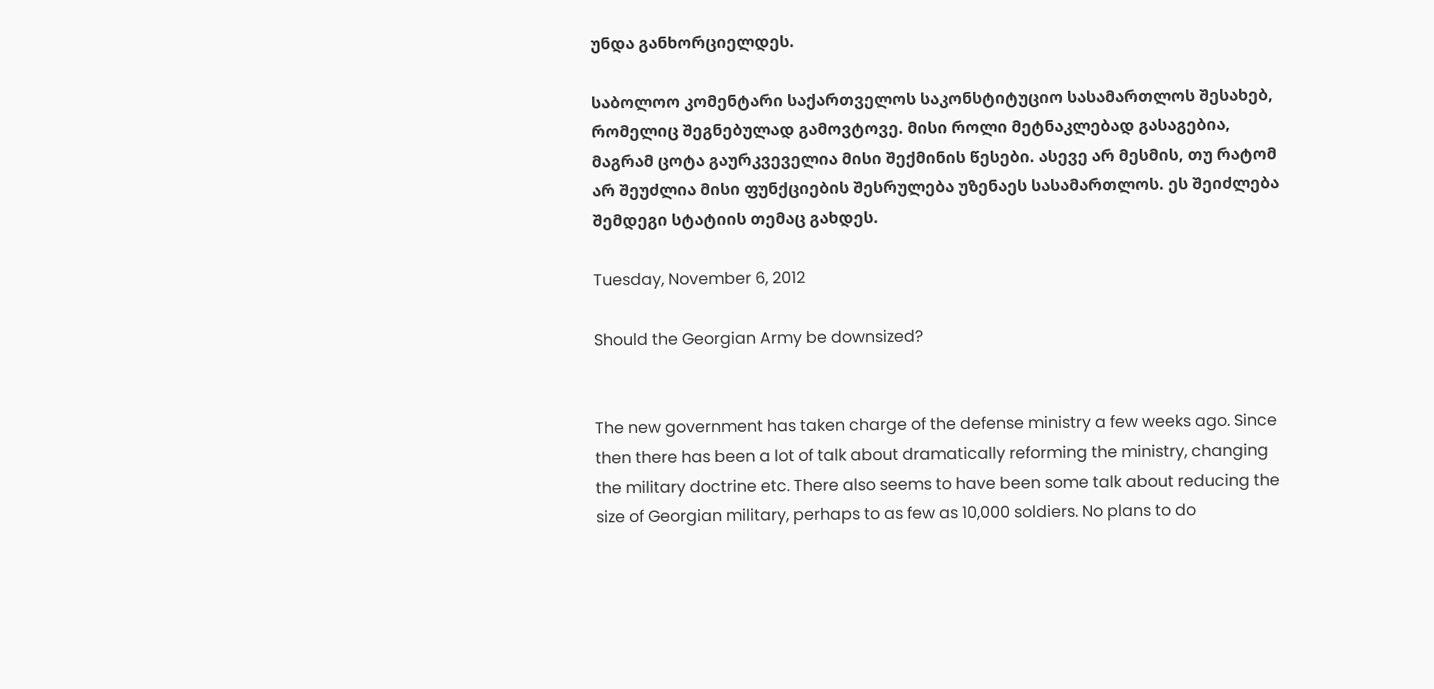უნდა განხორციელდეს.

საბოლოო კომენტარი საქართველოს საკონსტიტუციო სასამართლოს შესახებ, რომელიც შეგნებულად გამოვტოვე. მისი როლი მეტნაკლებად გასაგებია, მაგრამ ცოტა გაურკვეველია მისი შექმინის წესები. ასევე არ მესმის, თუ რატომ არ შეუძლია მისი ფუნქციების შესრულება უზენაეს სასამართლოს. ეს შეიძლება შემდეგი სტატიის თემაც გახდეს.

Tuesday, November 6, 2012

Should the Georgian Army be downsized?


The new government has taken charge of the defense ministry a few weeks ago. Since then there has been a lot of talk about dramatically reforming the ministry, changing the military doctrine etc. There also seems to have been some talk about reducing the size of Georgian military, perhaps to as few as 10,000 soldiers. No plans to do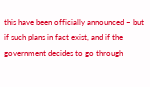this have been officially announced – but if such plans in fact exist, and if the government decides to go through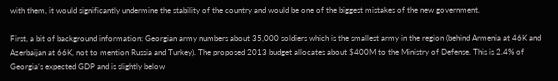with them, it would significantly undermine the stability of the country and would be one of the biggest mistakes of the new government.

First, a bit of background information: Georgian army numbers about 35,000 soldiers which is the smallest army in the region (behind Armenia at 46K and Azerbaijan at 66K, not to mention Russia and Turkey). The proposed 2013 budget allocates about $400M to the Ministry of Defense. This is 2.4% of Georgia’s expected GDP and is slightly below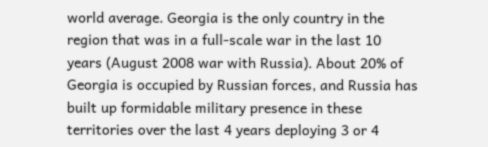world average. Georgia is the only country in the region that was in a full-scale war in the last 10 years (August 2008 war with Russia). About 20% of Georgia is occupied by Russian forces, and Russia has built up formidable military presence in these territories over the last 4 years deploying 3 or 4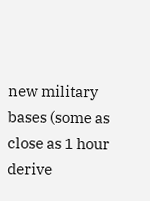new military bases (some as close as 1 hour derive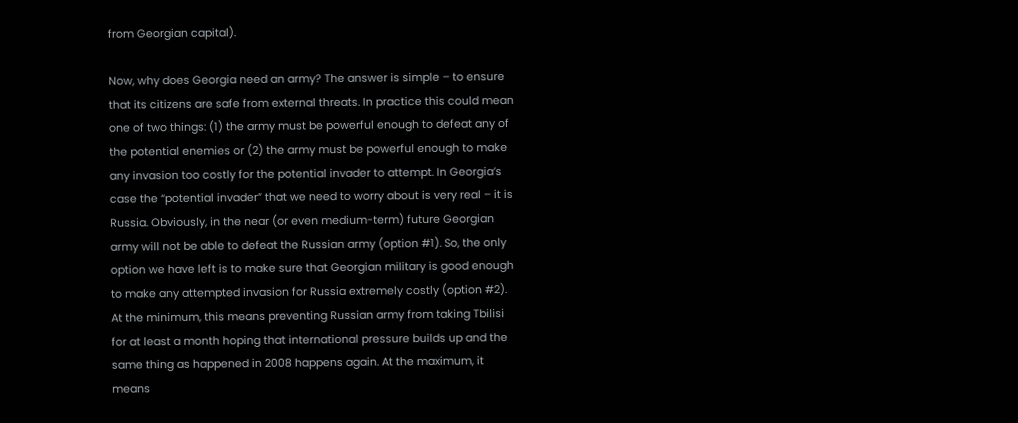from Georgian capital).

Now, why does Georgia need an army? The answer is simple – to ensure that its citizens are safe from external threats. In practice this could mean one of two things: (1) the army must be powerful enough to defeat any of the potential enemies or (2) the army must be powerful enough to make any invasion too costly for the potential invader to attempt. In Georgia’s case the “potential invader” that we need to worry about is very real – it is Russia. Obviously, in the near (or even medium-term) future Georgian army will not be able to defeat the Russian army (option #1). So, the only option we have left is to make sure that Georgian military is good enough to make any attempted invasion for Russia extremely costly (option #2). At the minimum, this means preventing Russian army from taking Tbilisi for at least a month hoping that international pressure builds up and the same thing as happened in 2008 happens again. At the maximum, it means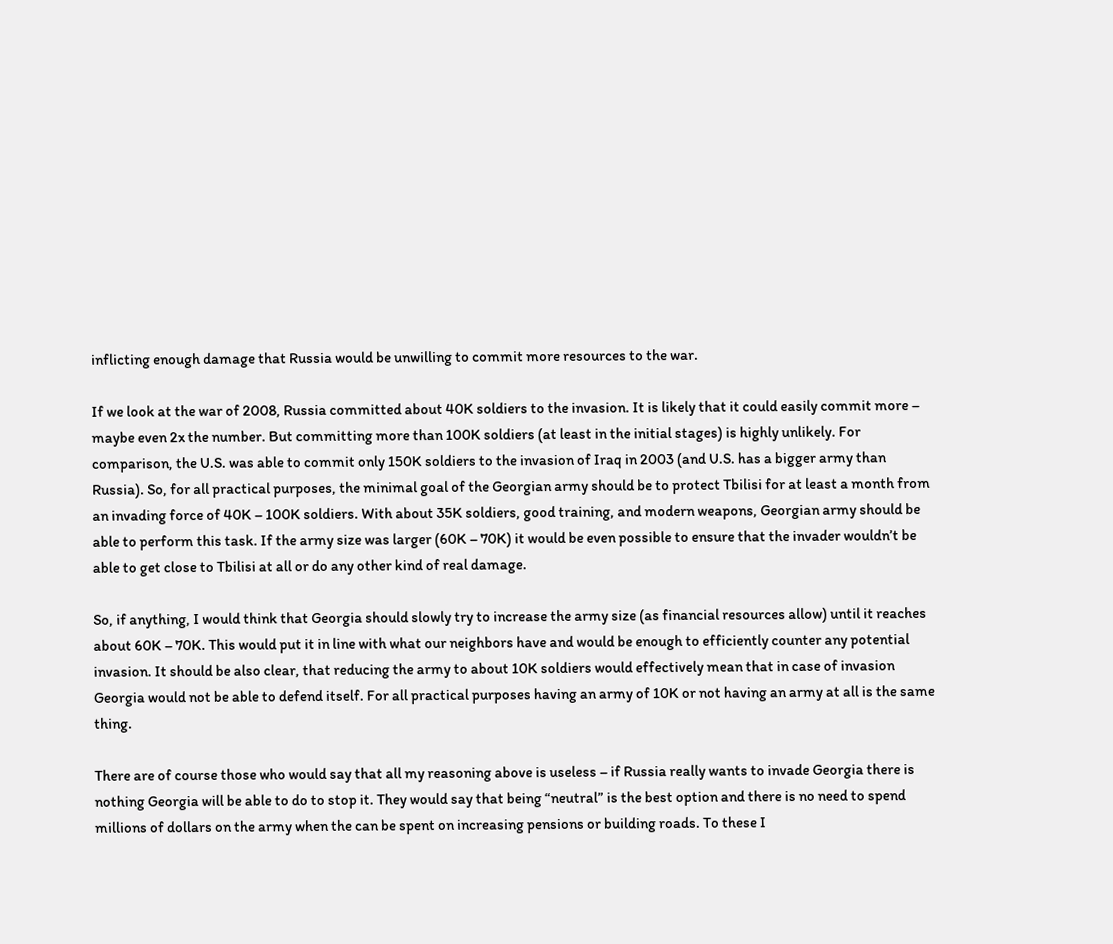inflicting enough damage that Russia would be unwilling to commit more resources to the war.

If we look at the war of 2008, Russia committed about 40K soldiers to the invasion. It is likely that it could easily commit more – maybe even 2x the number. But committing more than 100K soldiers (at least in the initial stages) is highly unlikely. For comparison, the U.S. was able to commit only 150K soldiers to the invasion of Iraq in 2003 (and U.S. has a bigger army than Russia). So, for all practical purposes, the minimal goal of the Georgian army should be to protect Tbilisi for at least a month from an invading force of 40K – 100K soldiers. With about 35K soldiers, good training, and modern weapons, Georgian army should be able to perform this task. If the army size was larger (60K – 70K) it would be even possible to ensure that the invader wouldn’t be able to get close to Tbilisi at all or do any other kind of real damage.

So, if anything, I would think that Georgia should slowly try to increase the army size (as financial resources allow) until it reaches about 60K – 70K. This would put it in line with what our neighbors have and would be enough to efficiently counter any potential invasion. It should be also clear, that reducing the army to about 10K soldiers would effectively mean that in case of invasion Georgia would not be able to defend itself. For all practical purposes having an army of 10K or not having an army at all is the same thing.

There are of course those who would say that all my reasoning above is useless – if Russia really wants to invade Georgia there is nothing Georgia will be able to do to stop it. They would say that being “neutral” is the best option and there is no need to spend millions of dollars on the army when the can be spent on increasing pensions or building roads. To these I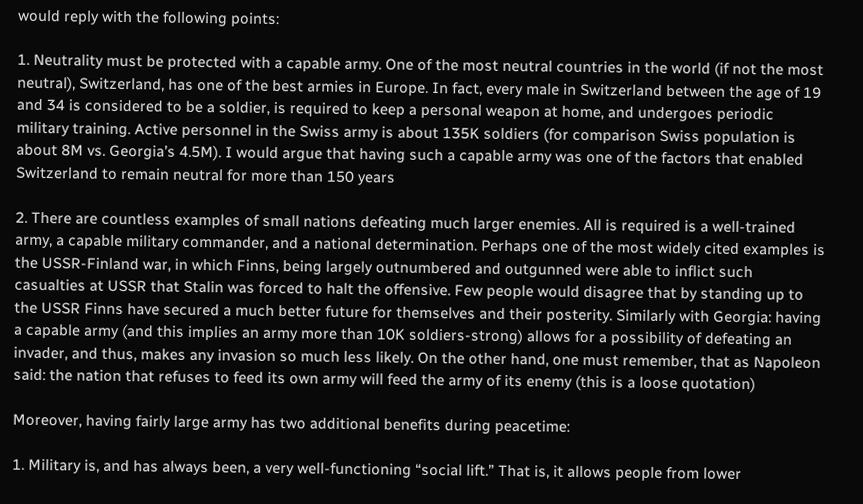would reply with the following points:

1. Neutrality must be protected with a capable army. One of the most neutral countries in the world (if not the most neutral), Switzerland, has one of the best armies in Europe. In fact, every male in Switzerland between the age of 19 and 34 is considered to be a soldier, is required to keep a personal weapon at home, and undergoes periodic military training. Active personnel in the Swiss army is about 135K soldiers (for comparison Swiss population is about 8M vs. Georgia’s 4.5M). I would argue that having such a capable army was one of the factors that enabled Switzerland to remain neutral for more than 150 years

2. There are countless examples of small nations defeating much larger enemies. All is required is a well-trained army, a capable military commander, and a national determination. Perhaps one of the most widely cited examples is the USSR-Finland war, in which Finns, being largely outnumbered and outgunned were able to inflict such casualties at USSR that Stalin was forced to halt the offensive. Few people would disagree that by standing up to the USSR Finns have secured a much better future for themselves and their posterity. Similarly with Georgia: having a capable army (and this implies an army more than 10K soldiers-strong) allows for a possibility of defeating an invader, and thus, makes any invasion so much less likely. On the other hand, one must remember, that as Napoleon said: the nation that refuses to feed its own army will feed the army of its enemy (this is a loose quotation)

Moreover, having fairly large army has two additional benefits during peacetime:

1. Military is, and has always been, a very well-functioning “social lift.” That is, it allows people from lower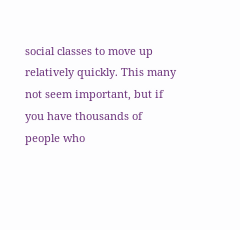social classes to move up relatively quickly. This many not seem important, but if you have thousands of people who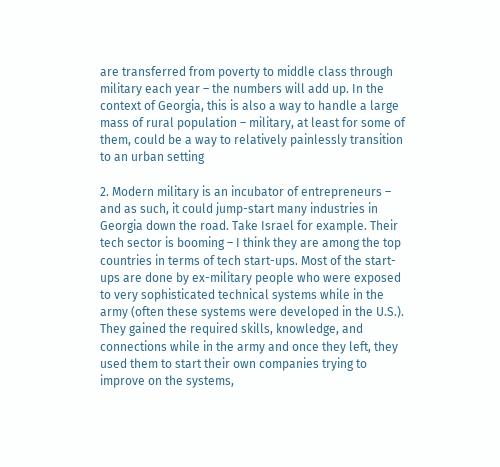are transferred from poverty to middle class through military each year – the numbers will add up. In the context of Georgia, this is also a way to handle a large mass of rural population – military, at least for some of them, could be a way to relatively painlessly transition to an urban setting

2. Modern military is an incubator of entrepreneurs – and as such, it could jump-start many industries in Georgia down the road. Take Israel for example. Their tech sector is booming – I think they are among the top countries in terms of tech start-ups. Most of the start-ups are done by ex-military people who were exposed to very sophisticated technical systems while in the army (often these systems were developed in the U.S.). They gained the required skills, knowledge, and connections while in the army and once they left, they used them to start their own companies trying to improve on the systems,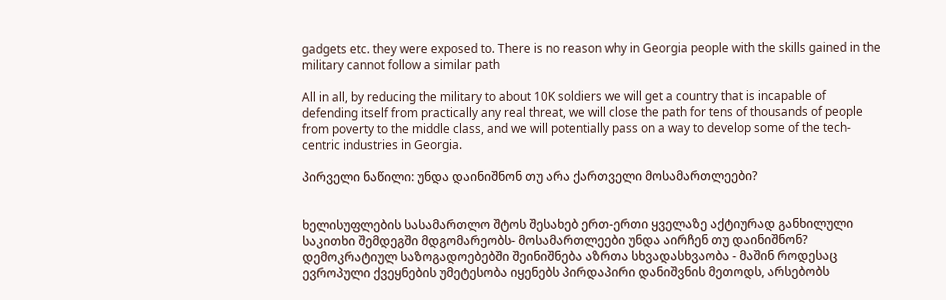gadgets etc. they were exposed to. There is no reason why in Georgia people with the skills gained in the military cannot follow a similar path

All in all, by reducing the military to about 10K soldiers we will get a country that is incapable of defending itself from practically any real threat, we will close the path for tens of thousands of people from poverty to the middle class, and we will potentially pass on a way to develop some of the tech-centric industries in Georgia.

პირველი ნაწილი: უნდა დაინიშნონ თუ არა ქართველი მოსამართლეები?


ხელისუფლების სასამართლო შტოს შესახებ ერთ-ერთი ყველაზე აქტიურად განხილული საკითხი შემდეგში მდგომარეობს- მოსამართლეები უნდა აირჩენ თუ დაინიშნონ? დემოკრატიულ საზოგადოებებში შეინიშნება აზრთა სხვადასხვაობა - მაშინ როდესაც ევროპული ქვეყნების უმეტესობა იყენებს პირდაპირი დანიშვნის მეთოდს, არსებობს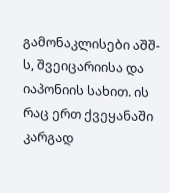გამონაკლისები აშშ-ს, შვეიცარიისა და იაპონიის სახით. ის რაც ერთ ქვეყანაში კარგად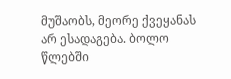მუშაობს, მეორე ქვეყანას არ ესადაგება. ბოლო წლებში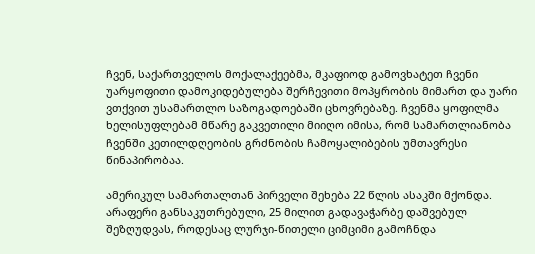ჩვენ, საქართველოს მოქალაქეებმა, მკაფიოდ გამოვხატეთ ჩვენი უარყოფითი დამოკიდებულება შერჩევითი მოპყრობის მიმართ და უარი ვთქვით უსამართლო საზოგადოებაში ცხოვრებაზე. ჩვენმა ყოფილმა ხელისუფლებამ მწარე გაკვეთილი მიიღო იმისა, რომ სამართლიანობა ჩვენში კეთილდღეობის გრძნობის ჩამოყალიბების უმთავრესი წინაპირობაა.

ამერიკულ სამართალთან პირველი შეხება 22 წლის ასაკში მქონდა. არაფერი განსაკუთრებული, 25 მილით გადავაჭარბე დაშვებულ შეზღუდვას, როდესაც ლურჯი-წითელი ციმციმი გამოჩნდა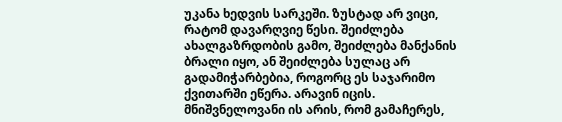უკანა ხედვის სარკეში. ზუსტად არ ვიცი, რატომ დავარღვიე წესი. შეიძლება ახალგაზრდობის გამო, შეიძლება მანქანის ბრალი იყო, ან შეიძლება სულაც არ გადამიჭარბებია, როგორც ეს საჯარიმო ქვითარში ეწერა. არავინ იცის. მნიშვნელოვანი ის არის, რომ გამაჩერეს,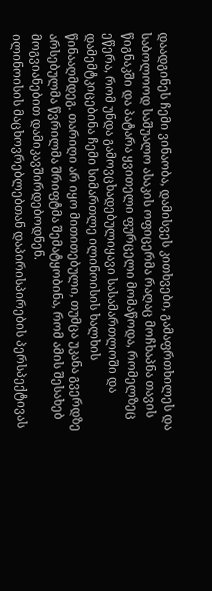დაადგინეს ჩემი ვინაობა, დამისვეს კითხვები, გამაფრთხილეს და საბოლოოდ საშუალო ასაკის ოფიცერმა რაღაც მოჩხაპნა თავის წიგნაკში და პატარა ყვითელი ფურცელი მომაწოდა, რომელზეც ეწერა, რომ უნდა გამოვცხადებულიყავი სასამართლოში და დამემტკიცებინა ჩემი სიმართლე ილინოისის ხალხის წინააღმდეგ. თარიღი არ იყო მითითებული, თუმცა უკანა გვერდზე არსებულმა წვრილმა შრიფტმა შემატყობინა, რომ ამის შესახებ მოგვიანებით დამიკავშირდებოდნენ.
ილინოისის მაცხოვრებლებთან დაპირისპირების პერსპექტივას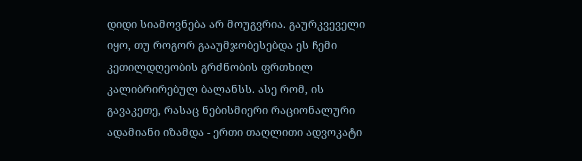დიდი სიამოვნება არ მოუგვრია. გაურკვეველი იყო, თუ როგორ გააუმჯობესებდა ეს ჩემი კეთილდღეობის გრძნობის ფრთხილ კალიბრირებულ ბალანსს. ასე რომ, ის გავაკეთე, რასაც ნებისმიერი რაციონალური ადამიანი იზამდა - ერთი თაღლითი ადვოკატი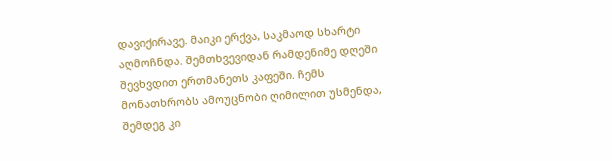დავიქირავე. მაიკი ერქვა, საკმაოდ სხარტი აღმოჩნდა. შემთხვევიდან რამდენიმე დღეში შევხვდით ერთმანეთს კაფეში. ჩემს მონათხრობს ამოუცნობი ღიმილით უსმენდა, შემდეგ კი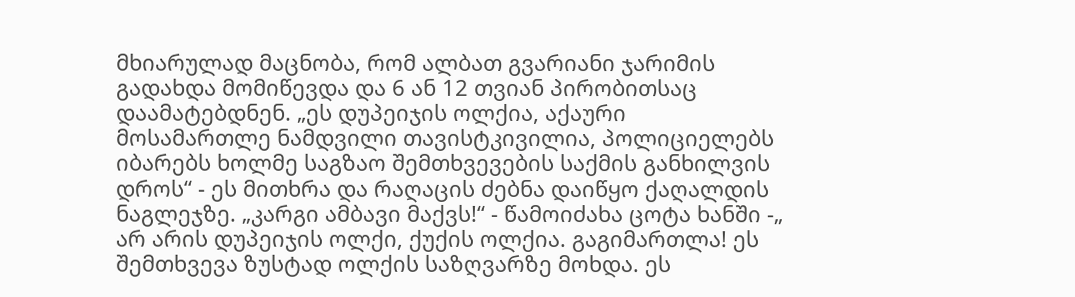მხიარულად მაცნობა, რომ ალბათ გვარიანი ჯარიმის გადახდა მომიწევდა და 6 ან 12 თვიან პირობითსაც დაამატებდნენ. „ეს დუპეიჯის ოლქია, აქაური მოსამართლე ნამდვილი თავისტკივილია, პოლიციელებს იბარებს ხოლმე საგზაო შემთხვევების საქმის განხილვის დროს“ - ეს მითხრა და რაღაცის ძებნა დაიწყო ქაღალდის ნაგლეჯზე. „კარგი ამბავი მაქვს!“ - წამოიძახა ცოტა ხანში -„ არ არის დუპეიჯის ოლქი, ქუქის ოლქია. გაგიმართლა! ეს შემთხვევა ზუსტად ოლქის საზღვარზე მოხდა. ეს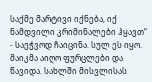საქმე მარტივი იქნება, იქ ნამდვილი კრიმინალები ჰყავთ“ - საეჭვოდ ჩაიცინა. სულ ეს იყო. მაიკმა აიღო ფურცლები და წავიდა. სახლში მისვლისას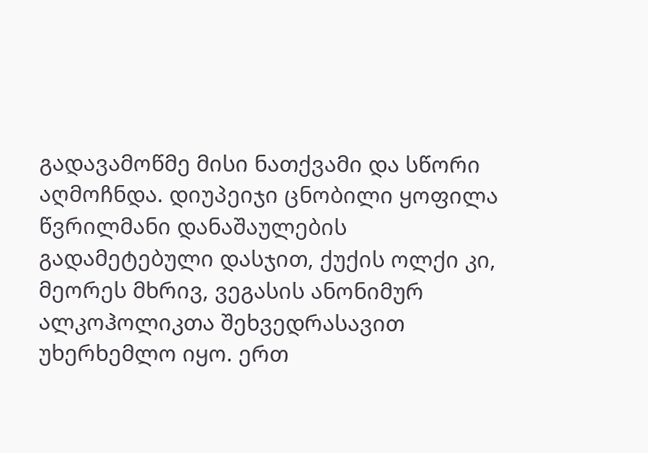გადავამოწმე მისი ნათქვამი და სწორი აღმოჩნდა. დიუპეიჯი ცნობილი ყოფილა წვრილმანი დანაშაულების გადამეტებული დასჯით, ქუქის ოლქი კი, მეორეს მხრივ, ვეგასის ანონიმურ ალკოჰოლიკთა შეხვედრასავით უხერხემლო იყო. ერთ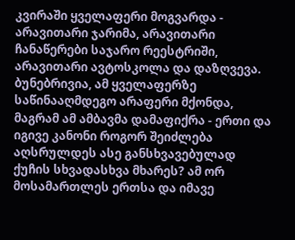კვირაში ყველაფერი მოგვარდა - არავითარი ჯარიმა, არავითარი ჩანაწერები საჯარო რეესტრიში, არავითარი ავტოსკოლა და დაზღვევა. ბუნებრივია, ამ ყველაფერზე საწინააღმდეგო არაფერი მქონდა, მაგრამ ამ ამბავმა დამაფიქრა - ერთი და იგივე კანონი როგორ შეიძლება აღსრულდეს ასე განსხვავებულად ქუჩის სხვადასხვა მხარეს? ამ ორ მოსამართლეს ერთსა და იმავე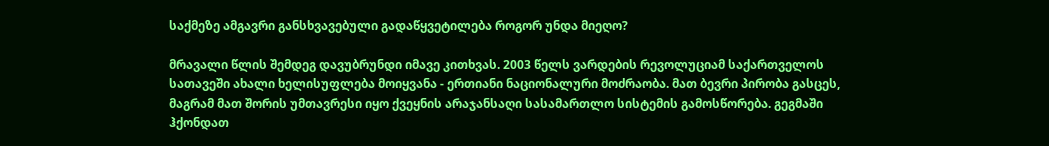საქმეზე ამგავრი განსხვავებული გადაწყვეტილება როგორ უნდა მიეღო?

მრავალი წლის შემდეგ დავუბრუნდი იმავე კითხვას. 2003 წელს ვარდების რევოლუციამ საქართველოს სათავეში ახალი ხელისუფლება მოიყვანა - ერთიანი ნაციონალური მოძრაობა. მათ ბევრი პირობა გასცეს, მაგრამ მათ შორის უმთავრესი იყო ქვეყნის არაჯანსაღი სასამართლო სისტემის გამოსწორება. გეგმაში ჰქონდათ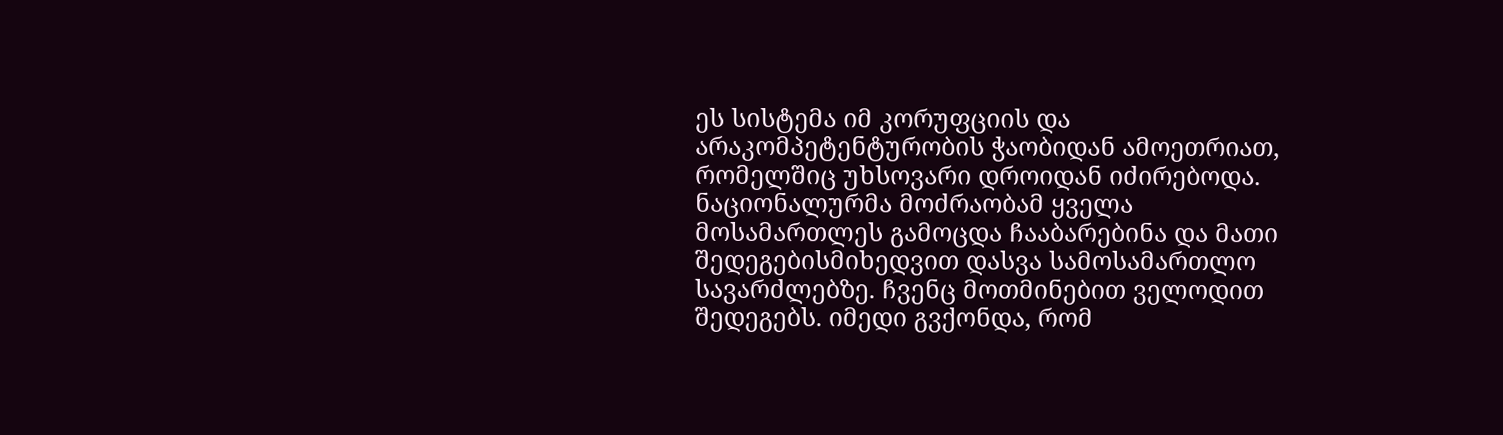ეს სისტემა იმ კორუფციის და არაკომპეტენტურობის ჭაობიდან ამოეთრიათ, რომელშიც უხსოვარი დროიდან იძირებოდა. ნაციონალურმა მოძრაობამ ყველა მოსამართლეს გამოცდა ჩააბარებინა და მათი შედეგებისმიხედვით დასვა სამოსამართლო სავარძლებზე. ჩვენც მოთმინებით ველოდით შედეგებს. იმედი გვქონდა, რომ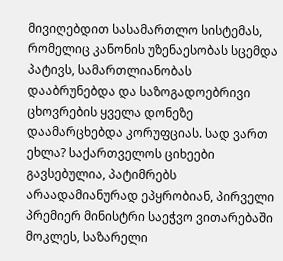მივიღებდით სასამართლო სისტემას, რომელიც კანონის უზენაესობას სცემდა პატივს, სამართლიანობას დააბრუნებდა და საზოგადოებრივი ცხოვრების ყველა დონეზე დაამარცხებდა კორუფციას. სად ვართ ეხლა? საქართველოს ციხეები გავსებულია, პატიმრებს არაადამიანურად ეპყრობიან, პირველი პრემიერ მინისტრი საეჭვო ვითარებაში მოკლეს, საზარელი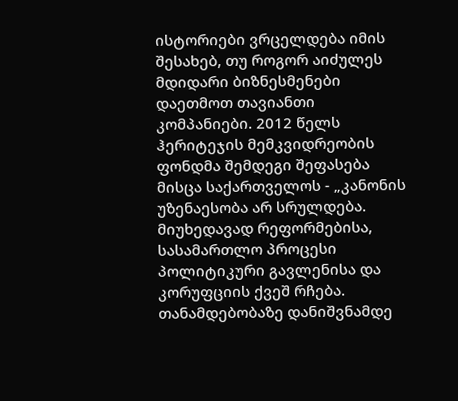ისტორიები ვრცელდება იმის შესახებ, თუ როგორ აიძულეს მდიდარი ბიზნესმენები დაეთმოთ თავიანთი კომპანიები. 2012 წელს ჰერიტეჯის მემკვიდრეობის ფონდმა შემდეგი შეფასება მისცა საქართველოს - „კანონის უზენაესობა არ სრულდება. მიუხედავად რეფორმებისა, სასამართლო პროცესი პოლიტიკური გავლენისა და კორუფციის ქვეშ რჩება. თანამდებობაზე დანიშვნამდე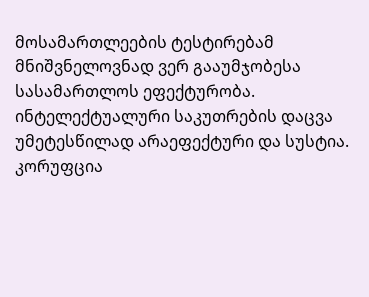მოსამართლეების ტესტირებამ მნიშვნელოვნად ვერ გააუმჯობესა სასამართლოს ეფექტურობა. ინტელექტუალური საკუთრების დაცვა უმეტესწილად არაეფექტური და სუსტია. კორუფცია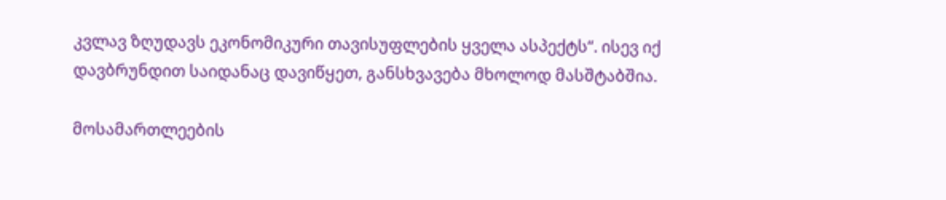კვლავ ზღუდავს ეკონომიკური თავისუფლების ყველა ასპექტს“. ისევ იქ დავბრუნდით საიდანაც დავიწყეთ, განსხვავება მხოლოდ მასშტაბშია.

მოსამართლეების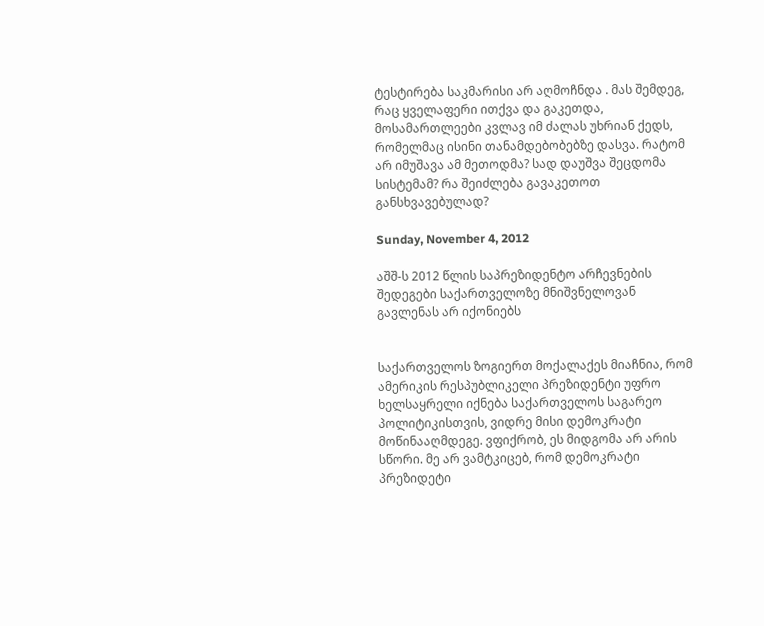ტესტირება საკმარისი არ აღმოჩნდა . მას შემდეგ, რაც ყველაფერი ითქვა და გაკეთდა, მოსამართლეები კვლავ იმ ძალას უხრიან ქედს, რომელმაც ისინი თანამდებობებზე დასვა. რატომ არ იმუშავა ამ მეთოდმა? სად დაუშვა შეცდომა სისტემამ? რა შეიძლება გავაკეთოთ განსხვავებულად?

Sunday, November 4, 2012

აშშ-ს 2012 წლის საპრეზიდენტო არჩევნების შედეგები საქართველოზე მნიშვნელოვან გავლენას არ იქონიებს


საქართველოს ზოგიერთ მოქალაქეს მიაჩნია, რომ ამერიკის რესპუბლიკელი პრეზიდენტი უფრო ხელსაყრელი იქნება საქართველოს საგარეო პოლიტიკისთვის, ვიდრე მისი დემოკრატი მოწინააღმდეგე. ვფიქრობ, ეს მიდგომა არ არის სწორი. მე არ ვამტკიცებ, რომ დემოკრატი პრეზიდეტი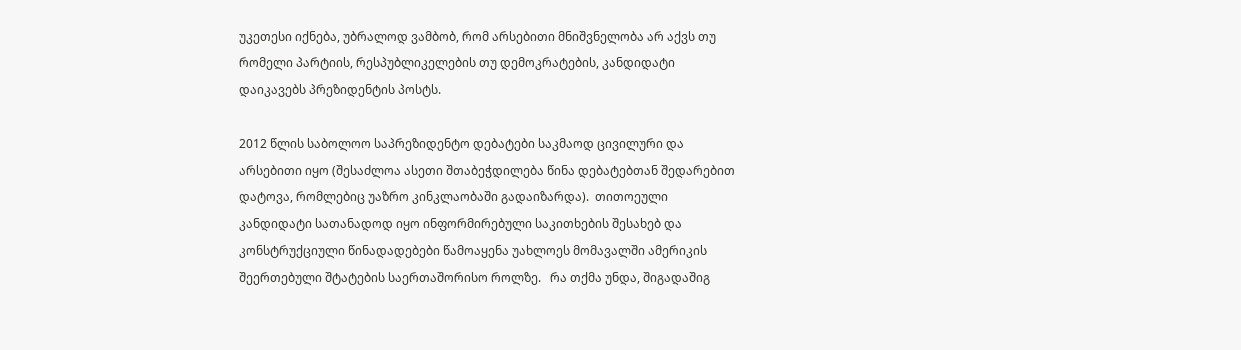უკეთესი იქნება, უბრალოდ ვამბობ, რომ არსებითი მნიშვნელობა არ აქვს თუ რომელი პარტიის, რესპუბლიკელების თუ დემოკრატების, კანდიდატი დაიკავებს პრეზიდენტის პოსტს.

2012 წლის საბოლოო საპრეზიდენტო დებატები საკმაოდ ცივილური და არსებითი იყო (შესაძლოა ასეთი შთაბეჭდილება წინა დებატებთან შედარებით დატოვა, რომლებიც უაზრო კინკლაობაში გადაიზარდა).  თითოეული კანდიდატი სათანადოდ იყო ინფორმირებული საკითხების შესახებ და კონსტრუქციული წინადადებები წამოაყენა უახლოეს მომავალში ამერიკის შეერთებული შტატების საერთაშორისო როლზე.   რა თქმა უნდა, შიგადაშიგ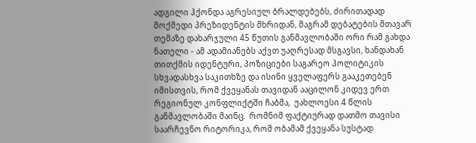ადგილი ჰქონდა აგრესიულ ბრალდებებს, ძირითადად მოქმედი პრეზიდენტის მხრიდან, მაგრამ დებატების მთავარ თემაზე დახარჯული 45 წუთის განმავლობაში ორი რამ გახდა ნათელი - ამ ადამიანებს აქვთ უაღრესად მსგავსი, ხანდახან თითქმის იდენტური, პოზიციები საგარეო პოლიტიკის სხვადასხვა საკითხზე და ისინი ყველაფერს გააკეთებენ იმისთვის, რომ ქვეყანას თავიდან ააცილონ კიდევ ერთ რეგიონულ კონფლიქტში ჩაბმა,  უახლოესი 4 წლის განმავლობაში მაინც.  რომნიმ ფაქტიურად დათმო თავისი საარჩევნო რიტორიკა, რომ ობამამ ქვეყანა სუსტად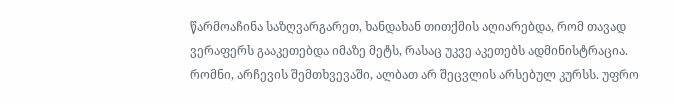წარმოაჩინა საზღვარგარეთ, ხანდახან თითქმის აღიარებდა, რომ თავად ვერაფერს გააკეთებდა იმაზე მეტს, რასაც უკვე აკეთებს ადმინისტრაცია. რომნი, არჩევის შემთხვევაში, ალბათ არ შეცვლის არსებულ კურსს. უფრო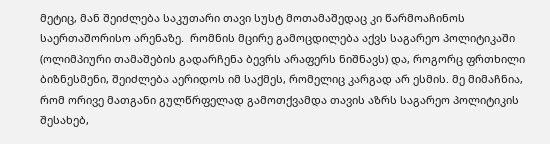მეტიც, მან შეიძლება საკუთარი თავი სუსტ მოთამაშედაც კი წარმოაჩინოს საერთაშორისო არენაზე.  რომნის მცირე გამოცდილება აქვს საგარეო პოლიტიკაში (ოლიმპიური თამაშების გადარჩენა ბევრს არაფერს ნიშნავს) და, როგორც ფრთხილი ბიზნესმენი, შეიძლება აერიდოს იმ საქმეს, რომელიც კარგად არ ესმის. მე მიმაჩნია, რომ ორივე მათგანი გულწრფელად გამოთქვამდა თავის აზრს საგარეო პოლიტიკის შესახებ,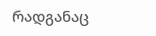რადგანაც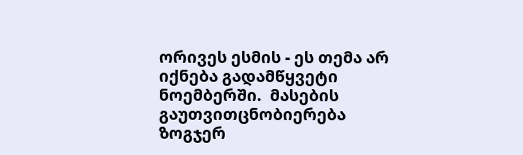ორივეს ესმის - ეს თემა არ იქნება გადამწყვეტი ნოემბერში.  მასების გაუთვითცნობიერება ზოგჯერ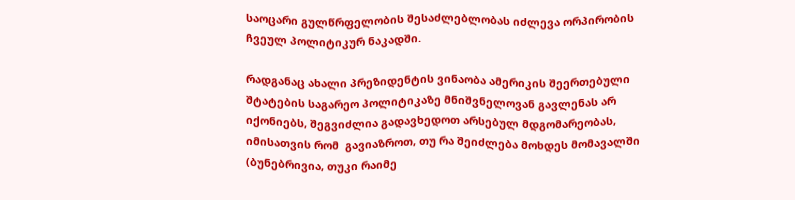საოცარი გულწრფელობის შესაძლებლობას იძლევა ორპირობის ჩვეულ პოლიტიკურ ნაკადში.

რადგანაც ახალი პრეზიდენტის ვინაობა ამერიკის შეერთებული შტატების საგარეო პოლიტიკაზე მნიშვნელოვან გავლენას არ იქონიებს, შეგვიძლია გადავხედოთ არსებულ მდგომარეობას, იმისათვის რომ  გავიაზროთ, თუ რა შეიძლება მოხდეს მომავალში (ბუნებრივია, თუკი რაიმე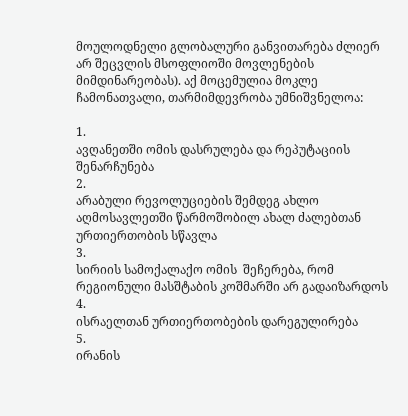მოულოდნელი გლობალური განვითარება ძლიერ არ შეცვლის მსოფლიოში მოვლენების მიმდინარეობას). აქ მოცემულია მოკლე ჩამონათვალი, თარმიმდევრობა უმნიშვნელოა:

1.
ავღანეთში ომის დასრულება და რეპუტაციის შენარჩუნება
2.
არაბული რევოლუციების შემდეგ ახლო აღმოსავლეთში წარმოშობილ ახალ ძალებთან ურთიერთობის სწავლა
3.
სირიის სამოქალაქო ომის  შეჩერება, რომ რეგიონული მასშტაბის კოშმარში არ გადაიზარდოს
4.
ისრაელთან ურთიერთობების დარეგულირება
5.
ირანის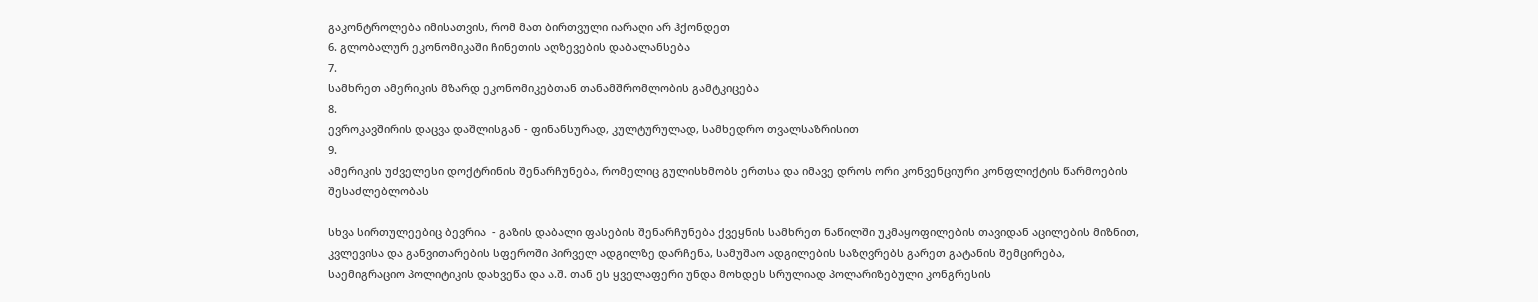გაკონტროლება იმისათვის, რომ მათ ბირთვული იარაღი არ ჰქონდეთ
6. გლობალურ ეკონომიკაში ჩინეთის აღზევების დაბალანსება
7.
სამხრეთ ამერიკის მზარდ ეკონომიკებთან თანამშრომლობის გამტკიცება
8.
ევროკავშირის დაცვა დაშლისგან - ფინანსურად, კულტურულად, სამხედრო თვალსაზრისით
9.
ამერიკის უძველესი დოქტრინის შენარჩუნება, რომელიც გულისხმობს ერთსა და იმავე დროს ორი კონვენციური კონფლიქტის წარმოების შესაძლებლობას

სხვა სირთულეებიც ბევრია  - გაზის დაბალი ფასების შენარჩუნება ქვეყნის სამხრეთ ნაწილში უკმაყოფილების თავიდან აცილების მიზნით, კვლევისა და განვითარების სფეროში პირველ ადგილზე დარჩენა, სამუშაო ადგილების საზღვრებს გარეთ გატანის შემცირება, საემიგრაციო პოლიტიკის დახვეწა და ა.შ. თან ეს ყველაფერი უნდა მოხდეს სრულიად პოლარიზებული კონგრესის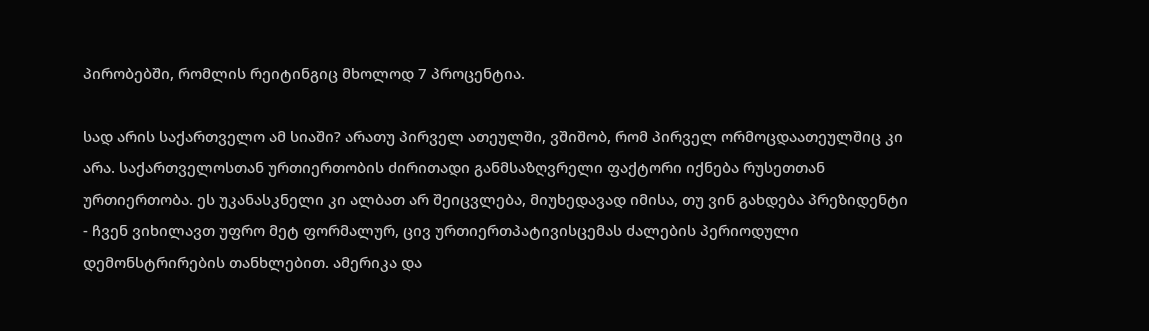პირობებში, რომლის რეიტინგიც მხოლოდ 7 პროცენტია.

სად არის საქართველო ამ სიაში? არათუ პირველ ათეულში, ვშიშობ, რომ პირველ ორმოცდაათეულშიც კი არა. საქართველოსთან ურთიერთობის ძირითადი განმსაზღვრელი ფაქტორი იქნება რუსეთთან ურთიერთობა. ეს უკანასკნელი კი ალბათ არ შეიცვლება, მიუხედავად იმისა, თუ ვინ გახდება პრეზიდენტი - ჩვენ ვიხილავთ უფრო მეტ ფორმალურ, ცივ ურთიერთპატივისცემას ძალების პერიოდული დემონსტრირების თანხლებით. ამერიკა და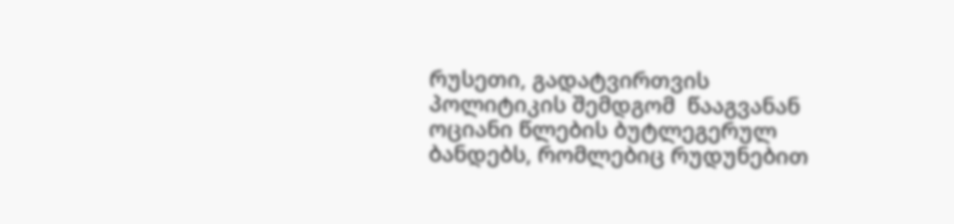რუსეთი, გადატვირთვის პოლიტიკის შემდგომ  წააგვანან ოციანი წლების ბუტლეგერულ  ბანდებს, რომლებიც რუდუნებით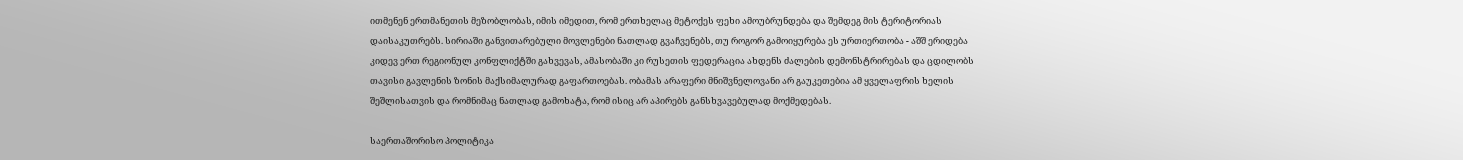ითმენენ ერთმანეთის მეზობლობას, იმის იმედით, რომ ერთხელაც მეტოქეს ფეხი ამოუბრუნდება და შემდეგ მის ტერიტორიას დაისაკუთრებს. სირიაში განვითარებული მოვლენები ნათლად გვაჩვენებს, თუ როგორ გამოიყურება ეს ურთიერთობა - აშშ ერიდება კიდევ ერთ რეგიონულ კონფლიქტში გახვევას, ამასობაში კი რუსეთის ფედერაცია ახდენს ძალების დემონსტრირებას და ცდილობს თავისი გავლენის ზონის მაქსიმალურად გაფართოებას. ობამას არაფერი მნიშვნელოვანი არ გაუკეთებია ამ ყველაფრის ხელის შეშლისათვის და რომნიმაც ნათლად გამოხატა, რომ ისიც არ აპირებს განსხვავებულად მოქმედებას.

საერთაშორისო პოლიტიკა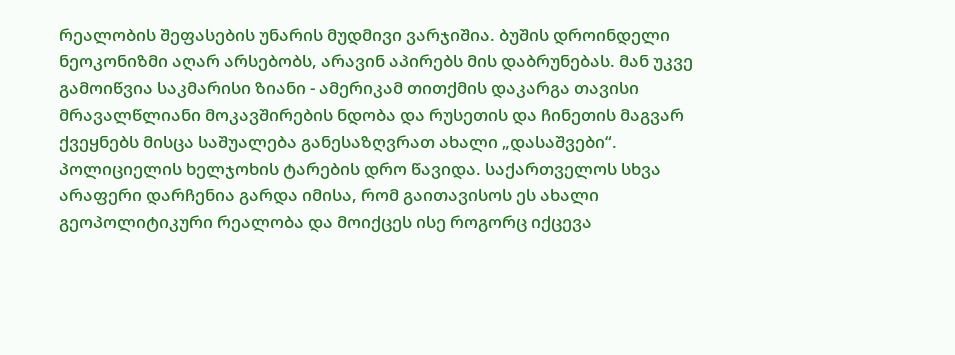რეალობის შეფასების უნარის მუდმივი ვარჯიშია. ბუშის დროინდელი ნეოკონიზმი აღარ არსებობს, არავინ აპირებს მის დაბრუნებას. მან უკვე გამოიწვია საკმარისი ზიანი - ამერიკამ თითქმის დაკარგა თავისი მრავალწლიანი მოკავშირების ნდობა და რუსეთის და ჩინეთის მაგვარ ქვეყნებს მისცა საშუალება განესაზღვრათ ახალი „დასაშვები“.  პოლიციელის ხელჯოხის ტარების დრო წავიდა. საქართველოს სხვა არაფერი დარჩენია გარდა იმისა, რომ გაითავისოს ეს ახალი გეოპოლიტიკური რეალობა და მოიქცეს ისე როგორც იქცევა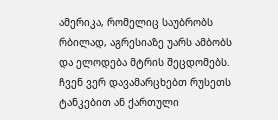ამერიკა, რომელიც საუბრობს რბილად, აგრესიაზე უარს ამბობს და ელოდება მტრის შეცდომებს. ჩვენ ვერ დავამარცხებთ რუსეთს ტანკებით ან ქართული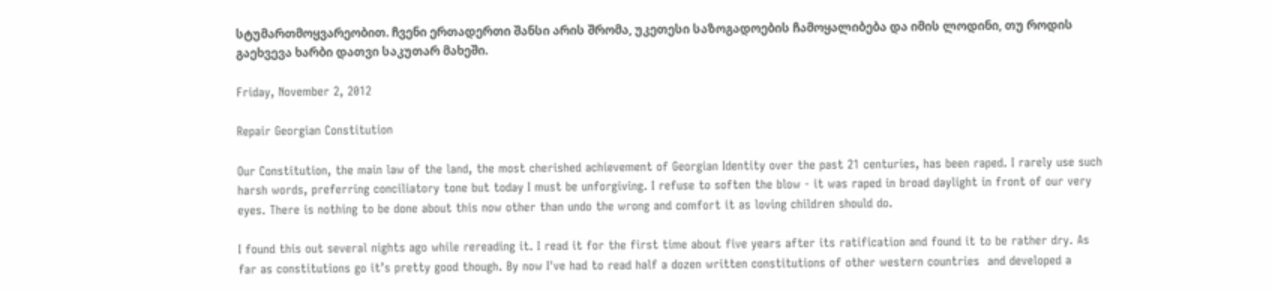სტუმართმოყვარეობით. ჩვენი ერთადერთი შანსი არის შრომა, უკეთესი საზოგადოების ჩამოყალიბება და იმის ლოდინი, თუ როდის გაეხვევა ხარბი დათვი საკუთარ მახეში.

Friday, November 2, 2012

Repair Georgian Constitution

Our Constitution, the main law of the land, the most cherished achievement of Georgian Identity over the past 21 centuries, has been raped. I rarely use such harsh words, preferring conciliatory tone but today I must be unforgiving. I refuse to soften the blow - it was raped in broad daylight in front of our very eyes. There is nothing to be done about this now other than undo the wrong and comfort it as loving children should do.

I found this out several nights ago while rereading it. I read it for the first time about five years after its ratification and found it to be rather dry. As far as constitutions go it’s pretty good though. By now I've had to read half a dozen written constitutions of other western countries  and developed a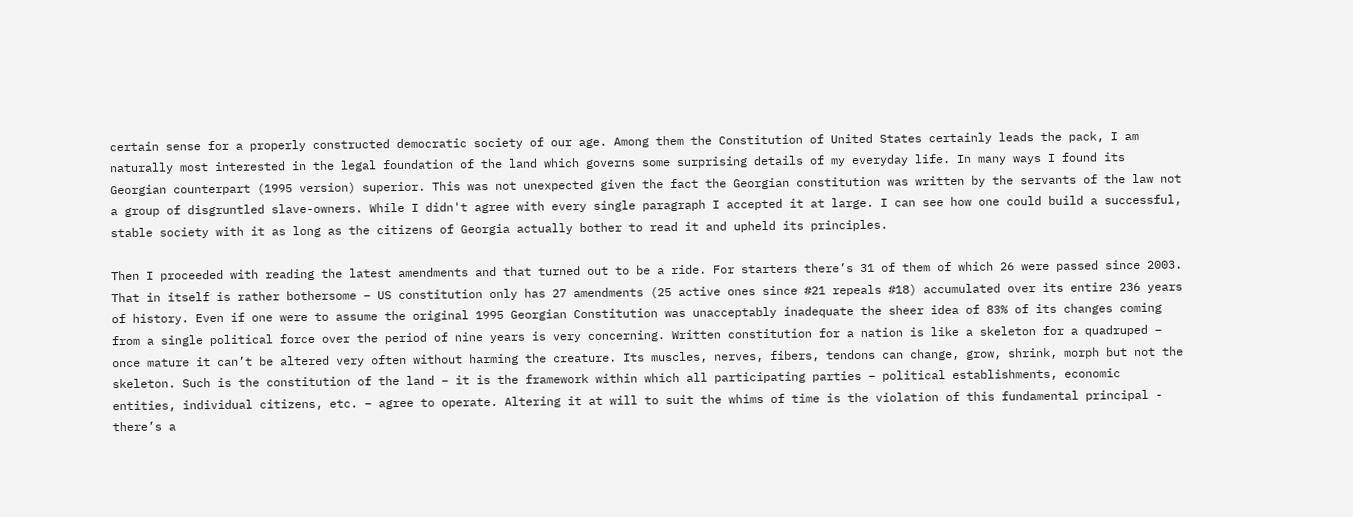certain sense for a properly constructed democratic society of our age. Among them the Constitution of United States certainly leads the pack, I am naturally most interested in the legal foundation of the land which governs some surprising details of my everyday life. In many ways I found its Georgian counterpart (1995 version) superior. This was not unexpected given the fact the Georgian constitution was written by the servants of the law not a group of disgruntled slave-owners. While I didn't agree with every single paragraph I accepted it at large. I can see how one could build a successful,  stable society with it as long as the citizens of Georgia actually bother to read it and upheld its principles.

Then I proceeded with reading the latest amendments and that turned out to be a ride. For starters there’s 31 of them of which 26 were passed since 2003. That in itself is rather bothersome – US constitution only has 27 amendments (25 active ones since #21 repeals #18) accumulated over its entire 236 years of history. Even if one were to assume the original 1995 Georgian Constitution was unacceptably inadequate the sheer idea of 83% of its changes coming from a single political force over the period of nine years is very concerning. Written constitution for a nation is like a skeleton for a quadruped – once mature it can’t be altered very often without harming the creature. Its muscles, nerves, fibers, tendons can change, grow, shrink, morph but not the skeleton. Such is the constitution of the land – it is the framework within which all participating parties – political establishments, economic entities, individual citizens, etc. – agree to operate. Altering it at will to suit the whims of time is the violation of this fundamental principal - there’s a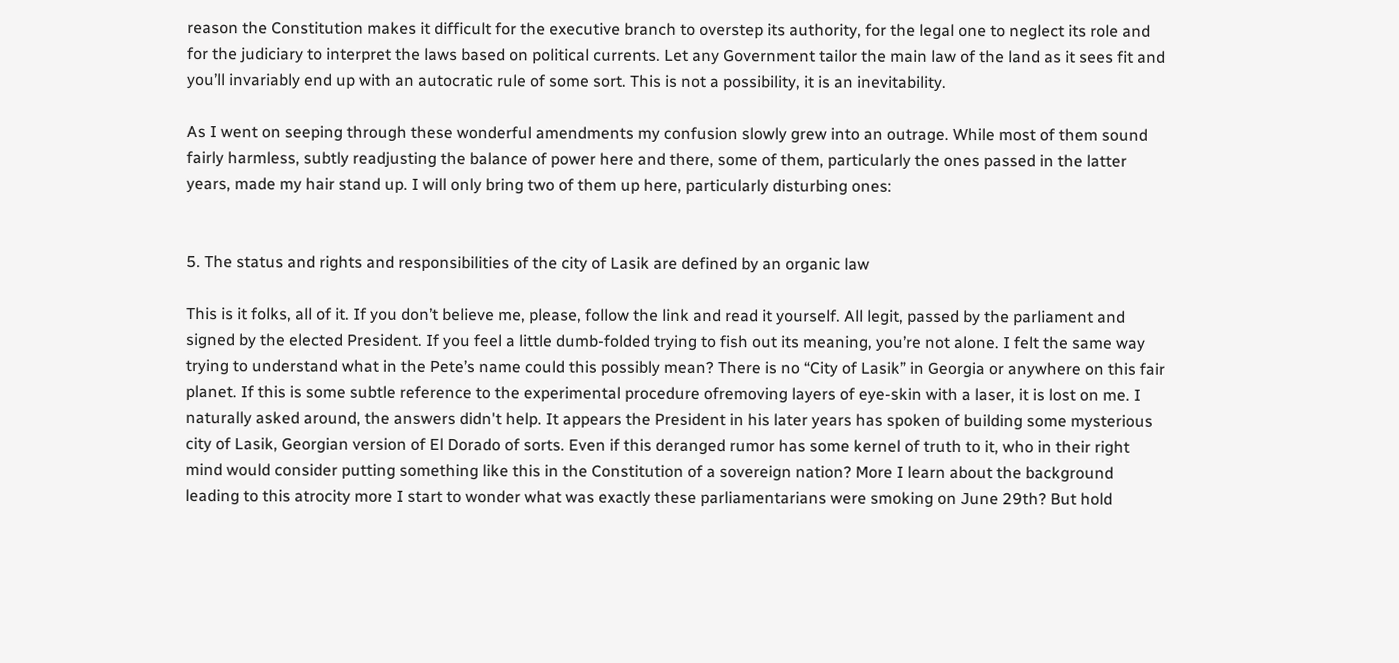reason the Constitution makes it difficult for the executive branch to overstep its authority, for the legal one to neglect its role and for the judiciary to interpret the laws based on political currents. Let any Government tailor the main law of the land as it sees fit and you’ll invariably end up with an autocratic rule of some sort. This is not a possibility, it is an inevitability.

As I went on seeping through these wonderful amendments my confusion slowly grew into an outrage. While most of them sound fairly harmless, subtly readjusting the balance of power here and there, some of them, particularly the ones passed in the latter years, made my hair stand up. I will only bring two of them up here, particularly disturbing ones:


5. The status and rights and responsibilities of the city of Lasik are defined by an organic law

This is it folks, all of it. If you don’t believe me, please, follow the link and read it yourself. All legit, passed by the parliament and signed by the elected President. If you feel a little dumb-folded trying to fish out its meaning, you’re not alone. I felt the same way trying to understand what in the Pete’s name could this possibly mean? There is no “City of Lasik” in Georgia or anywhere on this fair planet. If this is some subtle reference to the experimental procedure ofremoving layers of eye-skin with a laser, it is lost on me. I naturally asked around, the answers didn't help. It appears the President in his later years has spoken of building some mysterious city of Lasik, Georgian version of El Dorado of sorts. Even if this deranged rumor has some kernel of truth to it, who in their right mind would consider putting something like this in the Constitution of a sovereign nation? More I learn about the background leading to this atrocity more I start to wonder what was exactly these parliamentarians were smoking on June 29th? But hold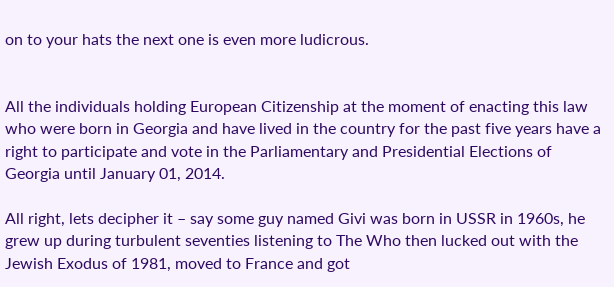on to your hats the next one is even more ludicrous.


All the individuals holding European Citizenship at the moment of enacting this law who were born in Georgia and have lived in the country for the past five years have a right to participate and vote in the Parliamentary and Presidential Elections of Georgia until January 01, 2014.

All right, lets decipher it – say some guy named Givi was born in USSR in 1960s, he grew up during turbulent seventies listening to The Who then lucked out with the Jewish Exodus of 1981, moved to France and got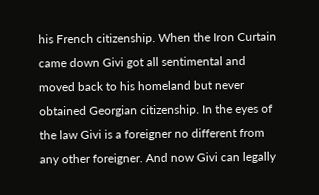his French citizenship. When the Iron Curtain came down Givi got all sentimental and moved back to his homeland but never obtained Georgian citizenship. In the eyes of the law Givi is a foreigner no different from any other foreigner. And now Givi can legally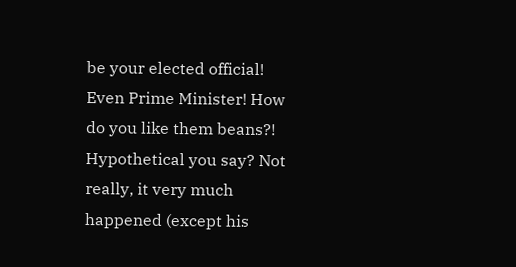be your elected official! Even Prime Minister! How do you like them beans?! Hypothetical you say? Not really, it very much happened (except his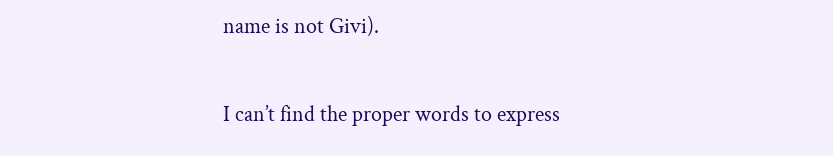name is not Givi).

I can’t find the proper words to express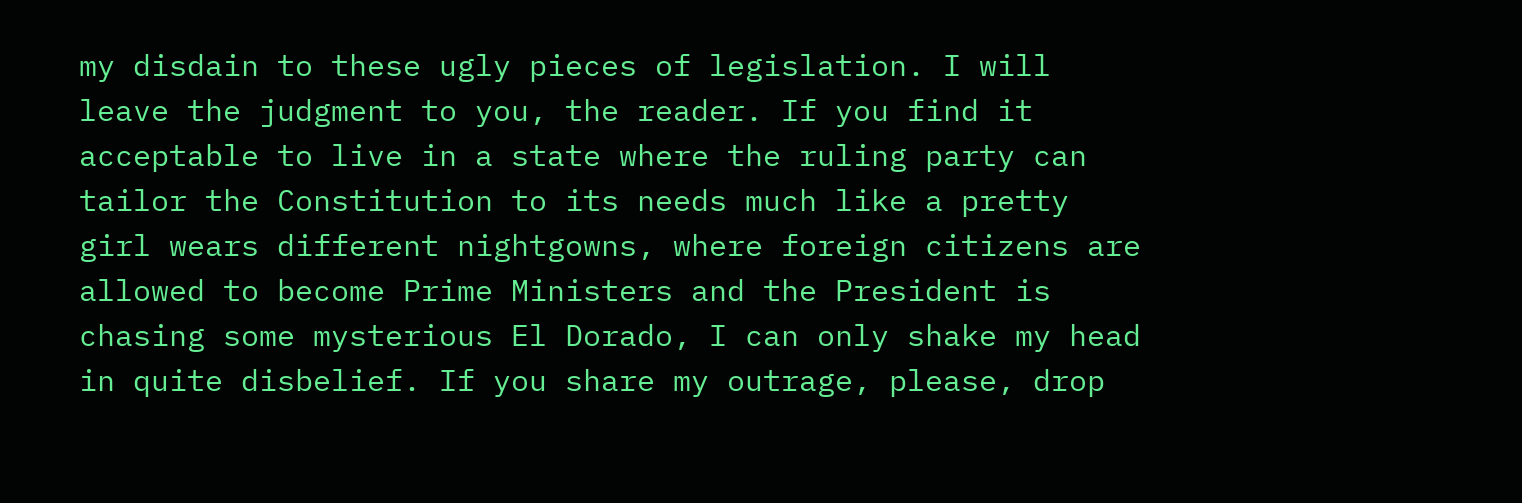my disdain to these ugly pieces of legislation. I will leave the judgment to you, the reader. If you find it acceptable to live in a state where the ruling party can tailor the Constitution to its needs much like a pretty girl wears different nightgowns, where foreign citizens are allowed to become Prime Ministers and the President is chasing some mysterious El Dorado, I can only shake my head in quite disbelief. If you share my outrage, please, drop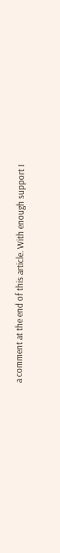a comment at the end of this article. With enough support I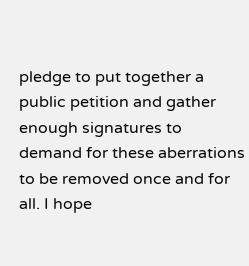pledge to put together a public petition and gather enough signatures to demand for these aberrations to be removed once and for all. I hope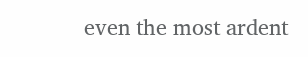even the most ardent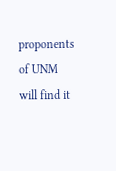proponents of UNM will find it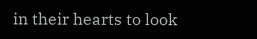in their hearts to look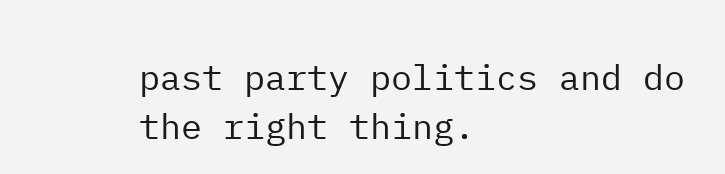past party politics and do the right thing.